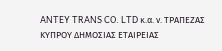ANTEY TRANS CO. LTD κ.α. ν. ΤΡΑΠΕΖΑΣ ΚΥΠΡΟΥ ΔΗΜΟΣΙΑΣ ΕΤΑΙΡΕΙΑΣ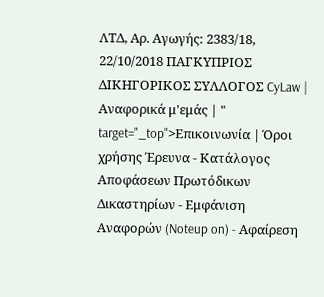ΛΤΔ, Αρ. Αγωγής: 2383/18, 22/10/2018 ΠΑΓΚΥΠΡΙΟΣ ΔΙΚΗΓΟΡΙΚΟΣ ΣΥΛΛΟΓΟΣ CyLaw | Αναφορικά μ'εμάς | " target="_top">Επικοινωνία | Όροι χρήσης Έρευνα - Κατάλογος Αποφάσεων Πρωτόδικων Δικαστηρίων - Εμφάνιση Αναφορών (Noteup on) - Αφαίρεση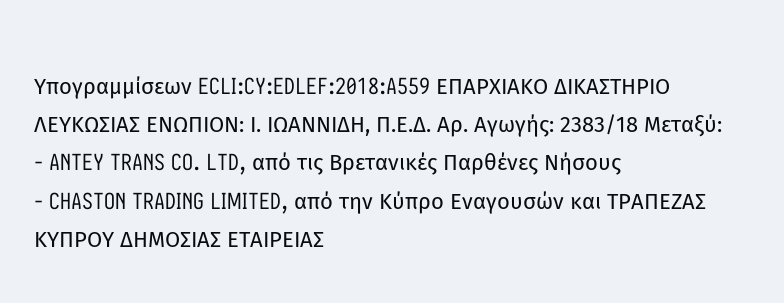Υπογραμμίσεων ECLI:CY:EDLEF:2018:A559 ΕΠΑΡΧΙΑΚΟ ΔΙΚΑΣΤΗΡΙΟ ΛΕΥΚΩΣΙΑΣ ΕΝΩΠΙΟΝ: Ι. ΙΩΑΝΝΙΔΗ, Π.Ε.Δ. Αρ. Αγωγής: 2383/18 Μεταξύ:
- ANTEY TRANS CO. LTD, από τις Βρετανικές Παρθένες Νήσους
- CHASTON TRADING LIMITED, από την Κύπρο Εναγουσών και ΤΡΑΠΕΖΑΣ ΚΥΠΡΟΥ ΔΗΜΟΣΙΑΣ ΕΤΑΙΡΕΙΑΣ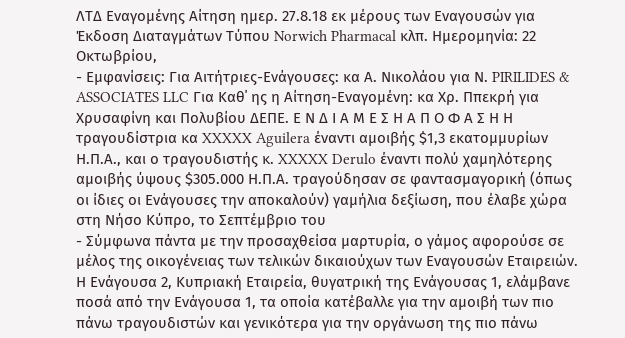ΛΤΔ Εναγομένης Αίτηση ημερ. 27.8.18 εκ μέρους των Εναγουσών για Έκδοση Διαταγμάτων Τύπου Norwich Pharmacal κλπ. Ημερομηνία: 22 Οκτωβρίου,
- Εμφανίσεις: Για Αιτήτριες-Ενάγουσες: κα Α. Νικολάου για Ν. PIRILIDES & ASSOCIATES LLC Για Καθ΄ ης η Αίτηση-Εναγομένη: κα Χρ. Ππεκρή για Χρυσαφίνη και Πολυβίου ΔΕΠΕ. Ε Ν Δ Ι Α Μ Ε Σ Η Α Π Ο Φ Α Σ Η Η τραγουδίστρια κα XXXXX Aguilera έναντι αμοιβής $1,3 εκατομμυρίων Η.Π.Α., και ο τραγουδιστής κ. XXXXX Derulo έναντι πολύ χαμηλότερης αμοιβής ύψους $305.000 Η.Π.Α. τραγούδησαν σε φαντασμαγορική (όπως οι ίδιες οι Ενάγουσες την αποκαλούν) γαμήλια δεξίωση, που έλαβε χώρα στη Νήσο Κύπρο, το Σεπτέμβριο του
- Σύμφωνα πάντα με την προσαχθείσα μαρτυρία, ο γάμος αφορούσε σε μέλος της οικογένειας των τελικών δικαιούχων των Εναγουσών Εταιρειών. Η Ενάγουσα 2, Κυπριακή Εταιρεία, θυγατρική της Ενάγουσας 1, ελάμβανε ποσά από την Ενάγουσα 1, τα οποία κατέβαλλε για την αμοιβή των πιο πάνω τραγουδιστών και γενικότερα για την οργάνωση της πιο πάνω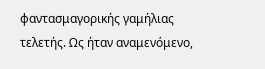φαντασμαγορικής γαμήλιας τελετής. Ως ήταν αναμενόμενο,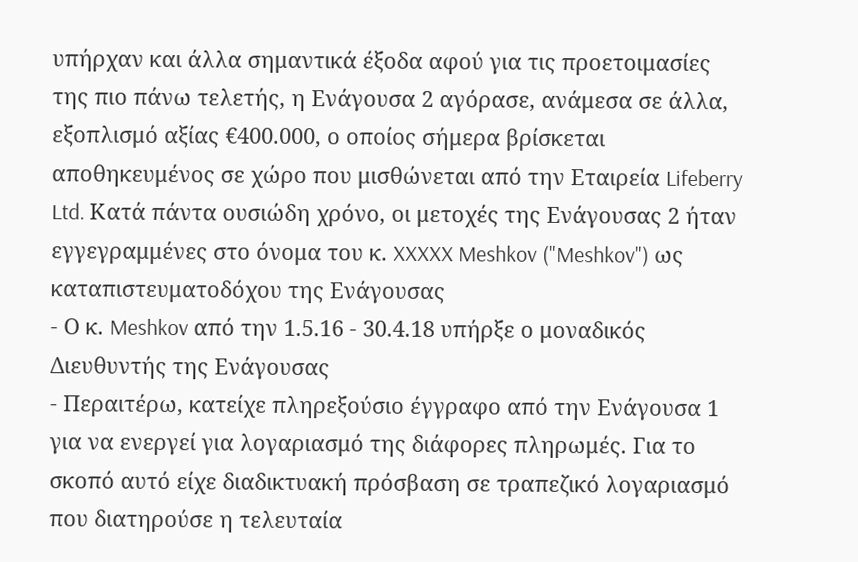υπήρχαν και άλλα σημαντικά έξοδα αφού για τις προετοιμασίες της πιο πάνω τελετής, η Ενάγουσα 2 αγόρασε, ανάμεσα σε άλλα, εξοπλισμό αξίας €400.000, ο οποίος σήμερα βρίσκεται αποθηκευμένος σε χώρο που μισθώνεται από την Εταιρεία Lifeberry Ltd. Κατά πάντα ουσιώδη χρόνο, οι μετοχές της Ενάγουσας 2 ήταν εγγεγραμμένες στο όνομα του κ. XXXXX Meshkov ("Meshkov") ως καταπιστευματοδόχου της Ενάγουσας
- Ο κ. Meshkov από την 1.5.16 - 30.4.18 υπήρξε ο μοναδικός Διευθυντής της Ενάγουσας
- Περαιτέρω, κατείχε πληρεξούσιο έγγραφο από την Ενάγουσα 1 για να ενεργεί για λογαριασμό της διάφορες πληρωμές. Για το σκοπό αυτό είχε διαδικτυακή πρόσβαση σε τραπεζικό λογαριασμό που διατηρούσε η τελευταία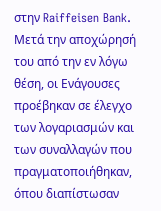στην Raiffeisen Bank. Μετά την αποχώρησή του από την εν λόγω θέση, οι Ενάγουσες προέβηκαν σε έλεγχο των λογαριασμών και των συναλλαγών που πραγματοποιήθηκαν, όπου διαπίστωσαν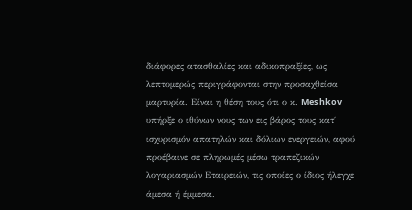διάφορες ατασθαλίες και αδικοπραξίες, ως λεπτομερώς περιγράφονται στην προσαχθείσα μαρτυρία. Είναι η θέση τους ότι ο κ. Meshkov υπήρξε ο ιθύνων νους των εις βάρος τους κατ΄ ισχυρισμόν απατηλών και δόλιων ενεργειών, αφού προέβαινε σε πληρωμές μέσω τραπεζικών λογαριασμών Εταιρειών, τις οποίες ο ίδιος ήλεγχε άμεσα ή έμμεσα.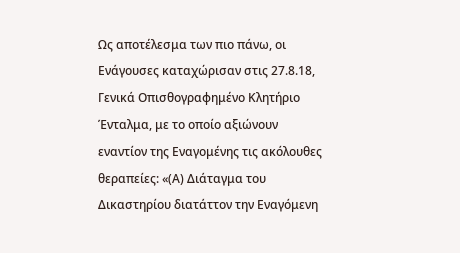Ως αποτέλεσμα των πιο πάνω, οι Ενάγουσες καταχώρισαν στις 27.8.18, Γενικά Οπισθογραφημένο Κλητήριο Ένταλμα, με το οποίο αξιώνουν εναντίον της Εναγομένης τις ακόλουθες θεραπείες: «(Α) Διάταγμα του Δικαστηρίου διατάττον την Εναγόμενη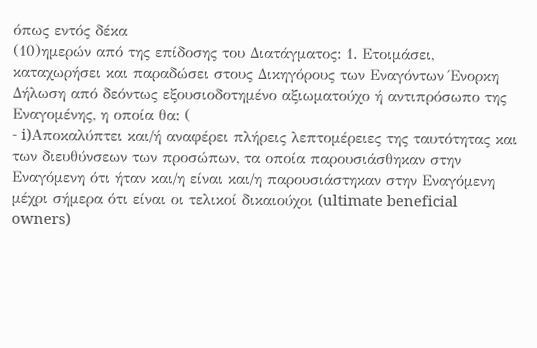όπως εντός δέκα
(10)ημερών από της επίδοσης του Διατάγματος: 1. Ετοιμάσει, καταχωρήσει και παραδώσει στους Δικηγόρους των Εναγόντων Ένορκη Δήλωση από δεόντως εξουσιοδοτημένο αξιωματούχο ή αντιπρόσωπο της Εναγομένης, η οποία θα: (
- i)Αποκαλύπτει και/ή αναφέρει πλήρεις λεπτομέρειες της ταυτότητας και των διευθύνσεων των προσώπων, τα οποία παρουσιάσθηκαν στην Εναγόμενη ότι ήταν και/η είναι και/η παρουσιάστηκαν στην Εναγόμενη μέχρι σήμερα ότι είναι οι τελικοί δικαιούχοι (ultimate beneficial owners)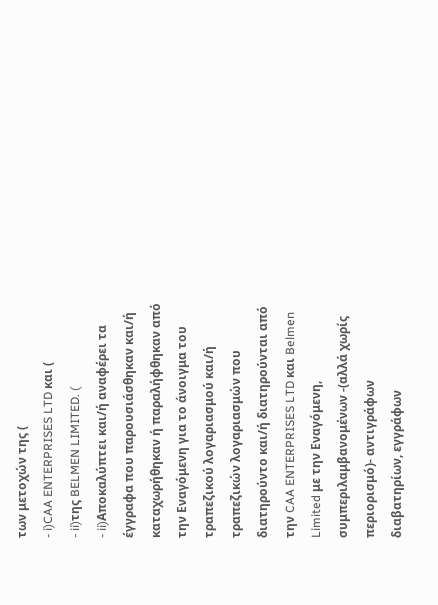των μετοχών της (
- i)CAA ENTERPRISES LTD και (
- ii)της BELMEN LIMITED. (
- ii)Αποκαλύπτει και/ή αναφέρει τα έγγραφα που παρουσιάσθηκαν και/ή καταχωρήθηκαν ή παραλήφθηκαν από την Εναγόμενη για το άνοιγμα του τραπεζικού λογαριασμού και/ή τραπεζικών λογαριασμών που διατηρούντο και/ή διατηρούνται από την CAA ENTERPRISES LTD και Belmen Limited με την Εναγόμενη, συμπεριλαμβανομένων -(αλλά χωρίς περιορισμό)- αντιγράφων διαβατηρίων, εγγράφων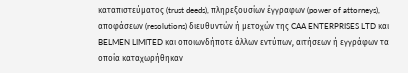καταπιστεύματος (trust deeds), πληρεξουσίων έγγραφων (power of attorneys), αποφάσεων (resolutions) διευθυντών ή μετοχών της CAA ENTERPRISES LTD και BELMEN LIMITED και οποιωνδήποτε άλλων εντύπων, αιτήσεων ή εγγράφων τα οποία καταχωρήθηκαν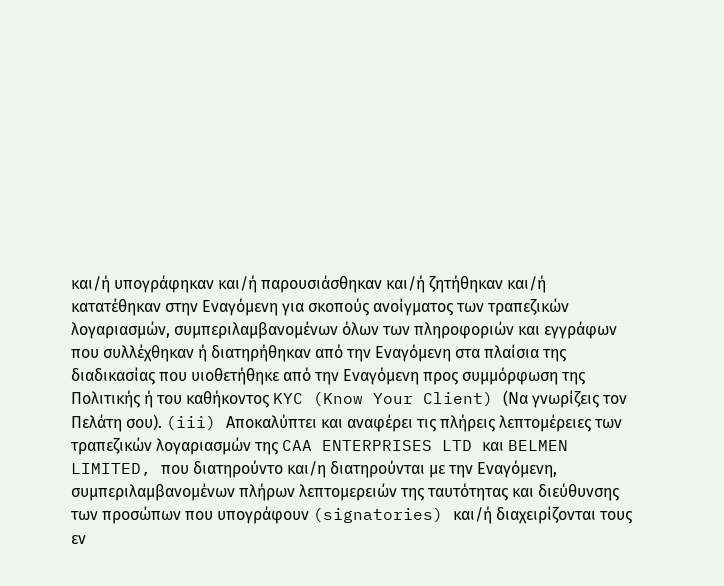και/ή υπογράφηκαν και/ή παρουσιάσθηκαν και/ή ζητήθηκαν και/ή κατατέθηκαν στην Εναγόμενη για σκοπούς ανοίγματος των τραπεζικών λογαριασμών, συμπεριλαμβανομένων όλων των πληροφοριών και εγγράφων που συλλέχθηκαν ή διατηρήθηκαν από την Εναγόμενη στα πλαίσια της διαδικασίας που υιοθετήθηκε από την Εναγόμενη προς συμμόρφωση της Πολιτικής ή του καθήκοντος KYC (Know Your Client) (Να γνωρίζεις τον Πελάτη σου). (iii) Αποκαλύπτει και αναφέρει τις πλήρεις λεπτομέρειες των τραπεζικών λογαριασμών της CAA ENTERPRISES LTD και BELMEN LIMITED, που διατηρούντο και/η διατηρούνται με την Εναγόμενη, συμπεριλαμβανομένων πλήρων λεπτομερειών της ταυτότητας και διεύθυνσης των προσώπων που υπογράφουν (signatories) και/ή διαχειρίζονται τους εν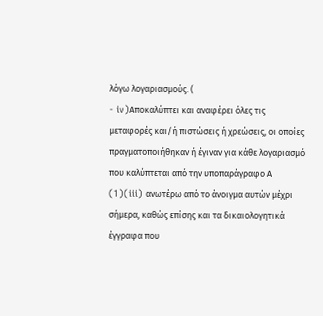λόγω λογαριασμούς. (
- iv)Αποκαλύπτει και αναφέρει όλες τις μεταφορές και/ή πιστώσεις ή χρεώσεις, οι οποίες πραγματοποιήθηκαν ή έγιναν για κάθε λογαριασμό που καλύπτεται από την υποπαράγραφο Α
(1)(iii) ανωτέρω από το άνοιγμα αυτών μέχρι σήμερα, καθώς επίσης και τα δικαιολογητικά έγγραφα που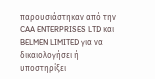παρουσιάστηκαν από την CAA ENTERPRISES LTD και BELMEN LIMITED για να δικαιολογήσει ή υποστηρίξει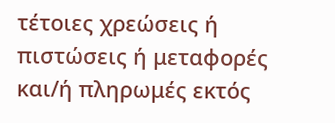τέτοιες χρεώσεις ή πιστώσεις ή μεταφορές και/ή πληρωμές εκτός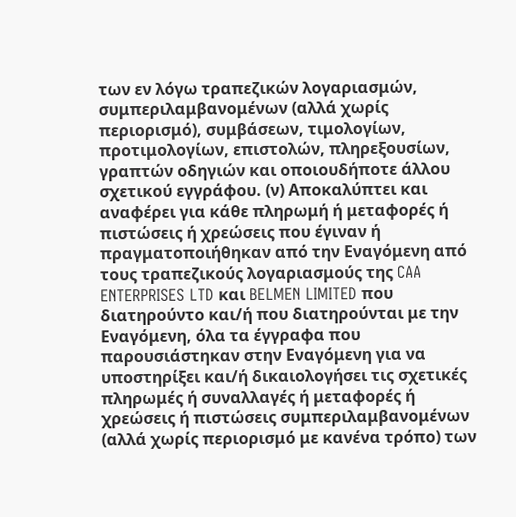των εν λόγω τραπεζικών λογαριασμών, συμπεριλαμβανομένων (αλλά χωρίς περιορισμό), συμβάσεων, τιμολογίων, προτιμολογίων, επιστολών, πληρεξουσίων, γραπτών οδηγιών και οποιουδήποτε άλλου σχετικού εγγράφου. (ν) Αποκαλύπτει και αναφέρει για κάθε πληρωμή ή μεταφορές ή πιστώσεις ή χρεώσεις που έγιναν ή πραγματοποιήθηκαν από την Εναγόμενη από τους τραπεζικούς λογαριασμούς της CAA ENTERPRISES LTD και BELMEN LIMITED που διατηρούντο και/ή που διατηρούνται με την Εναγόμενη, όλα τα έγγραφα που παρουσιάστηκαν στην Εναγόμενη για να υποστηρίξει και/ή δικαιολογήσει τις σχετικές πληρωμές ή συναλλαγές ή μεταφορές ή χρεώσεις ή πιστώσεις συμπεριλαμβανομένων (αλλά χωρίς περιορισμό με κανένα τρόπο) των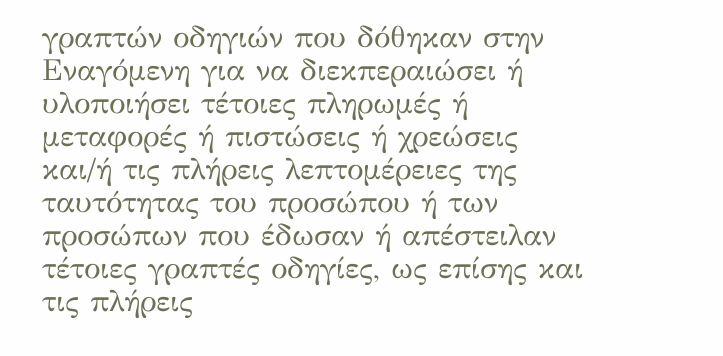γραπτών οδηγιών που δόθηκαν στην Εναγόμενη για να διεκπεραιώσει ή υλοποιήσει τέτοιες πληρωμές ή μεταφορές ή πιστώσεις ή χρεώσεις και/ή τις πλήρεις λεπτομέρειες της ταυτότητας του προσώπου ή των προσώπων που έδωσαν ή απέστειλαν τέτοιες γραπτές οδηγίες, ως επίσης και τις πλήρεις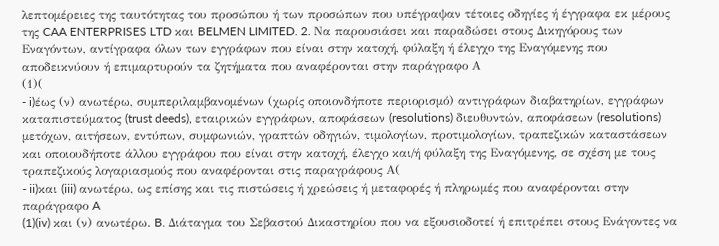λεπτομέρειες της ταυτότητας του προσώπου ή των προσώπων που υπέγραψαν τέτοιες οδηγίες ή έγγραφα εκ μέρους της CAA ENTERPRISES LTD και BELMEN LIMITED. 2. Να παρουσιάσει και παραδώσει στους Δικηγόρους των Εναγόντων, αντίγραφα όλων των εγγράφων που είναι στην κατοχή, φύλαξη ή έλεγχο της Εναγόμενης που αποδεικνύουν ή επιμαρτυρούν τα ζητήματα που αναφέρονται στην παράγραφο Α
(1)(
- i)έως (ν) ανωτέρω, συμπεριλαμβανομένων (χωρίς οποιονδήποτε περιορισμό) αντιγράφων διαβατηρίων, εγγράφων καταπιστεύματος (trust deeds), εταιρικών εγγράφων, αποφάσεων (resolutions) διευθυντών, αποφάσεων (resolutions) μετόχων, αιτήσεων, εντύπων, συμφωνιών, γραπτών οδηγιών, τιμολογίων, προτιμολογίων, τραπεζικών καταστάσεων και οποιουδήποτε άλλου εγγράφου που είναι στην κατοχή, έλεγχο και/ή φύλαξη της Εναγόμενης, σε σχέση με τους τραπεζικούς λογαριασμούς που αναφέρονται στις παραγράφους Α(
- ii)και (iii) ανωτέρω, ως επίσης και τις πιστώσεις ή χρεώσεις ή μεταφορές ή πληρωμές που αναφέρονται στην παράγραφο A
(1)(iv) και (ν) ανωτέρω. B. Διάταγμα του Σεβαστού Δικαστηρίου που να εξουσιοδοτεί ή επιτρέπει στους Ενάγοντες να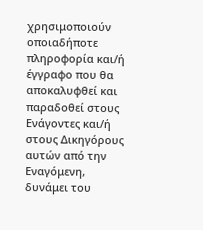χρησιμοποιούν οποιαδήποτε πληροφορία και/ή έγγραφο που θα αποκαλυφθεί και παραδοθεί στους Ενάγοντες και/ή στους Δικηγόρους αυτών από την Εναγόμενη, δυνάμει του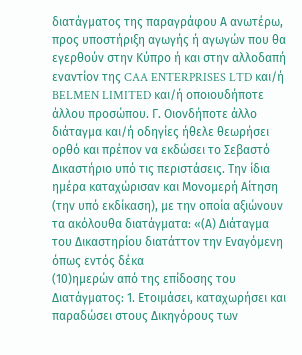διατάγματος της παραγράφου Α ανωτέρω, προς υποστήριξη αγωγής ή αγωγών που θα εγερθούν στην Κύπρο ή και στην αλλοδαπή εναντίον της CAA ENTERPRISES LTD και/ή BELMEN LIMITED και/ή οποιουδήποτε άλλου προσώπου. Γ. Οιονδήποτε άλλο διάταγμα και/ή οδηγίες ήθελε θεωρήσει ορθό και πρέπον να εκδώσει το Σεβαστό Δικαστήριο υπό τις περιστάσεις. Την ίδια ημέρα καταχώρισαν και Μονομερή Αίτηση (την υπό εκδίκαση), με την οποία αξιώνουν τα ακόλουθα διατάγματα: «(Α) Διάταγμα του Δικαστηρίου διατάττον την Εναγόμενη όπως εντός δέκα
(10)ημερών από της επίδοσης του Διατάγματος: 1. Ετοιμάσει, καταχωρήσει και παραδώσει στους Δικηγόρους των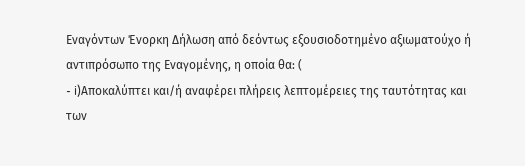Εναγόντων Ένορκη Δήλωση από δεόντως εξουσιοδοτημένο αξιωματούχο ή αντιπρόσωπο της Εναγομένης, η οποία θα: (
- i)Αποκαλύπτει και/ή αναφέρει πλήρεις λεπτομέρειες της ταυτότητας και των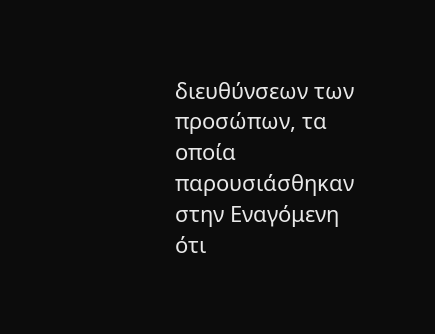διευθύνσεων των προσώπων, τα οποία παρουσιάσθηκαν στην Εναγόμενη ότι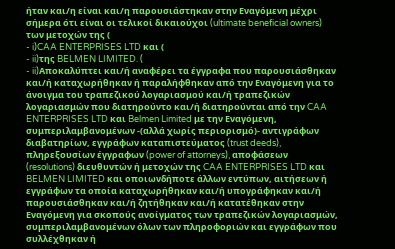ήταν και/η είναι και/η παρουσιάστηκαν στην Εναγόμενη μέχρι σήμερα ότι είναι οι τελικοί δικαιούχοι (ultimate beneficial owners) των μετοχών της (
- i)CAA ENTERPRISES LTD και (
- ii)της BELMEN LIMITED. (
- ii)Αποκαλύπτει και/ή αναφέρει τα έγγραφα που παρουσιάσθηκαν και/ή καταχωρήθηκαν ή παραλήφθηκαν από την Εναγόμενη για το άνοιγμα του τραπεζικού λογαριασμού και/ή τραπεζικών λογαριασμών που διατηρούντο και/ή διατηρούνται από την CAA ENTERPRISES LTD και Belmen Limited με την Εναγόμενη, συμπεριλαμβανομένων -(αλλά χωρίς περιορισμό)- αντιγράφων διαβατηρίων, εγγράφων καταπιστεύματος (trust deeds), πληρεξουσίων έγγραφων (power of attorneys), αποφάσεων (resolutions) διευθυντών ή μετοχών της CAA ENTERPRISES LTD και BELMEN LIMITED και οποιωνδήποτε άλλων εντύπων, αιτήσεων ή εγγράφων τα οποία καταχωρήθηκαν και/ή υπογράφηκαν και/ή παρουσιάσθηκαν και/ή ζητήθηκαν και/ή κατατέθηκαν στην Εναγόμενη για σκοπούς ανοίγματος των τραπεζικών λογαριασμών, συμπεριλαμβανομένων όλων των πληροφοριών και εγγράφων που συλλέχθηκαν ή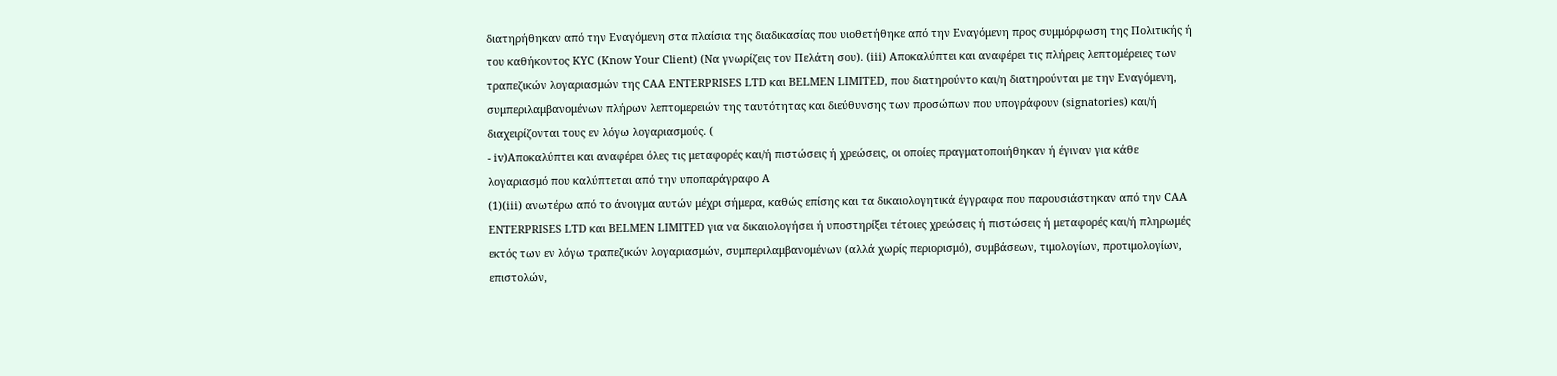διατηρήθηκαν από την Εναγόμενη στα πλαίσια της διαδικασίας που υιοθετήθηκε από την Εναγόμενη προς συμμόρφωση της Πολιτικής ή του καθήκοντος KYC (Know Your Client) (Να γνωρίζεις τον Πελάτη σου). (iii) Αποκαλύπτει και αναφέρει τις πλήρεις λεπτομέρειες των τραπεζικών λογαριασμών της CAA ENTERPRISES LTD και BELMEN LIMITED, που διατηρούντο και/η διατηρούνται με την Εναγόμενη, συμπεριλαμβανομένων πλήρων λεπτομερειών της ταυτότητας και διεύθυνσης των προσώπων που υπογράφουν (signatories) και/ή διαχειρίζονται τους εν λόγω λογαριασμούς. (
- iv)Αποκαλύπτει και αναφέρει όλες τις μεταφορές και/ή πιστώσεις ή χρεώσεις, οι οποίες πραγματοποιήθηκαν ή έγιναν για κάθε λογαριασμό που καλύπτεται από την υποπαράγραφο Α
(1)(iii) ανωτέρω από το άνοιγμα αυτών μέχρι σήμερα, καθώς επίσης και τα δικαιολογητικά έγγραφα που παρουσιάστηκαν από την CAA ENTERPRISES LTD και BELMEN LIMITED για να δικαιολογήσει ή υποστηρίξει τέτοιες χρεώσεις ή πιστώσεις ή μεταφορές και/ή πληρωμές εκτός των εν λόγω τραπεζικών λογαριασμών, συμπεριλαμβανομένων (αλλά χωρίς περιορισμό), συμβάσεων, τιμολογίων, προτιμολογίων, επιστολών,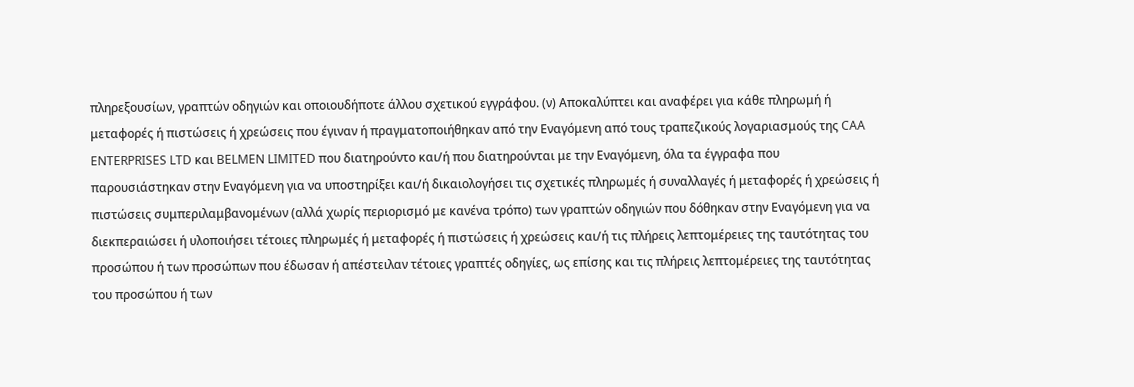πληρεξουσίων, γραπτών οδηγιών και οποιουδήποτε άλλου σχετικού εγγράφου. (ν) Αποκαλύπτει και αναφέρει για κάθε πληρωμή ή μεταφορές ή πιστώσεις ή χρεώσεις που έγιναν ή πραγματοποιήθηκαν από την Εναγόμενη από τους τραπεζικούς λογαριασμούς της CAA ENTERPRISES LTD και BELMEN LIMITED που διατηρούντο και/ή που διατηρούνται με την Εναγόμενη, όλα τα έγγραφα που παρουσιάστηκαν στην Εναγόμενη για να υποστηρίξει και/ή δικαιολογήσει τις σχετικές πληρωμές ή συναλλαγές ή μεταφορές ή χρεώσεις ή πιστώσεις συμπεριλαμβανομένων (αλλά χωρίς περιορισμό με κανένα τρόπο) των γραπτών οδηγιών που δόθηκαν στην Εναγόμενη για να διεκπεραιώσει ή υλοποιήσει τέτοιες πληρωμές ή μεταφορές ή πιστώσεις ή χρεώσεις και/ή τις πλήρεις λεπτομέρειες της ταυτότητας του προσώπου ή των προσώπων που έδωσαν ή απέστειλαν τέτοιες γραπτές οδηγίες, ως επίσης και τις πλήρεις λεπτομέρειες της ταυτότητας του προσώπου ή των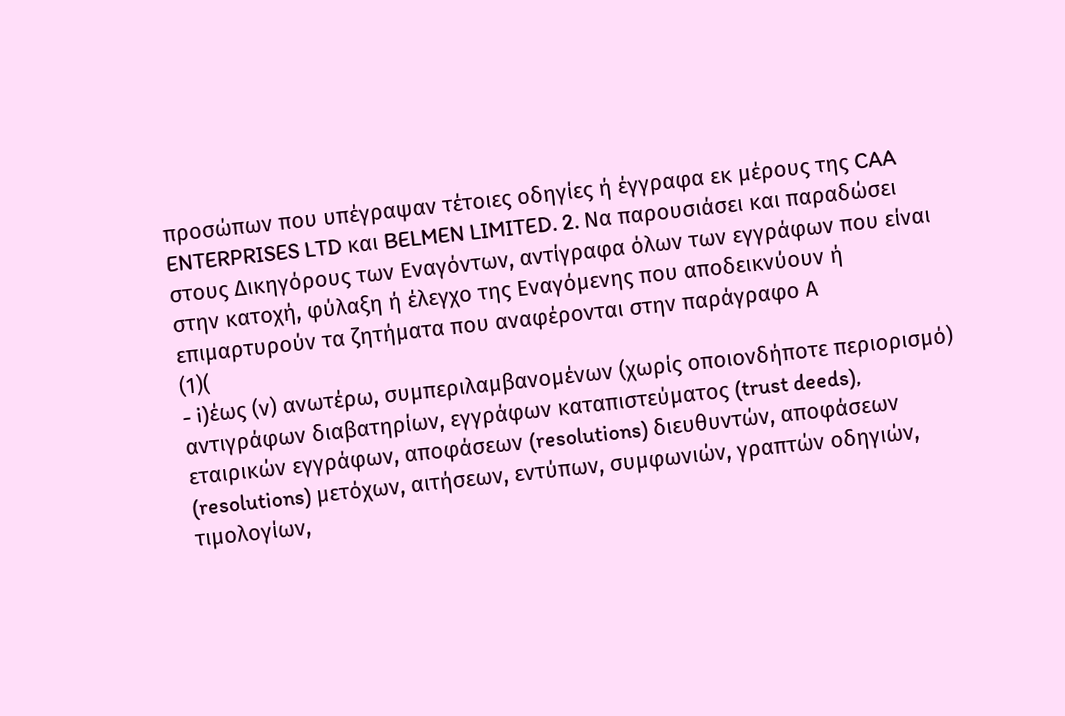προσώπων που υπέγραψαν τέτοιες οδηγίες ή έγγραφα εκ μέρους της CAA ENTERPRISES LTD και BELMEN LIMITED. 2. Να παρουσιάσει και παραδώσει στους Δικηγόρους των Εναγόντων, αντίγραφα όλων των εγγράφων που είναι στην κατοχή, φύλαξη ή έλεγχο της Εναγόμενης που αποδεικνύουν ή επιμαρτυρούν τα ζητήματα που αναφέρονται στην παράγραφο Α
(1)(
- i)έως (ν) ανωτέρω, συμπεριλαμβανομένων (χωρίς οποιονδήποτε περιορισμό) αντιγράφων διαβατηρίων, εγγράφων καταπιστεύματος (trust deeds), εταιρικών εγγράφων, αποφάσεων (resolutions) διευθυντών, αποφάσεων (resolutions) μετόχων, αιτήσεων, εντύπων, συμφωνιών, γραπτών οδηγιών, τιμολογίων,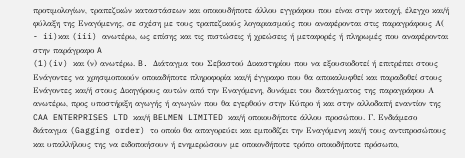προτιμολογίων, τραπεζικών καταστάσεων και οποιουδήποτε άλλου εγγράφου που είναι στην κατοχή, έλεγχο και/ή φύλαξη της Εναγόμενης, σε σχέση με τους τραπεζικούς λογαριασμούς που αναφέρονται στις παραγράφους Α(
- ii)και (iii) ανωτέρω, ως επίσης και τις πιστώσεις ή χρεώσεις ή μεταφορές ή πληρωμές που αναφέρονται στην παράγραφο A
(1)(iv) και (ν) ανωτέρω. B. Διάταγμα του Σεβαστού Δικαστηρίου που να εξουσιοδοτεί ή επιτρέπει στους Ενάγοντες να χρησιμοποιούν οποιαδήποτε πληροφορία και/ή έγγραφο που θα αποκαλυφθεί και παραδοθεί στους Ενάγοντες και/ή στους Δικηγόρους αυτών από την Εναγόμενη, δυνάμει του διατάγματος της παραγράφου Α ανωτέρω, προς υποστήριξη αγωγής ή αγωγών που θα εγερθούν στην Κύπρο ή και στην αλλοδαπή εναντίον της CAA ENTERPRISES LTD και/ή BELMEN LIMITED και/ή οποιουδήποτε άλλου προσώπου. Γ. Ενδιάμεσο διάταγμα (Gagging order) το οποίο θα απαγορεύει και εμποδίζει την Εναγόμενη και/ή τους αντιπροσώπους και υπαλλήλους της να ειδοποιήσουν ή ενημερώσουν με οποιονδήποτε τρόπο οποιοδήποτε πρόσωπο,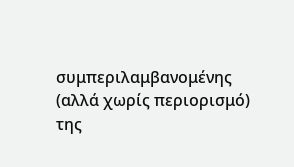συμπεριλαμβανομένης (αλλά χωρίς περιορισμό) της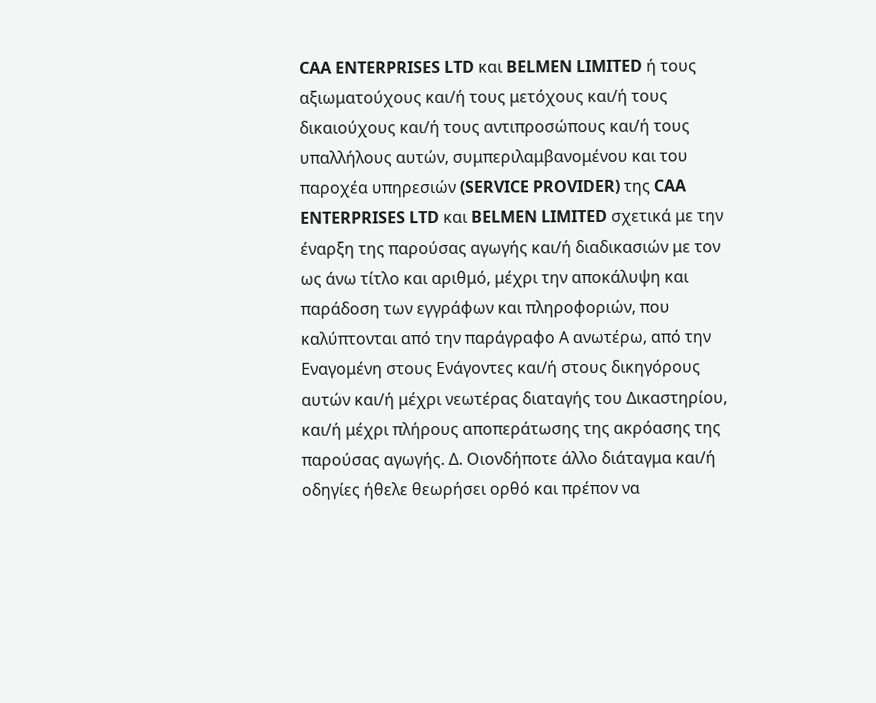CAA ENTERPRISES LTD και BELMEN LIMITED ή τους αξιωματούχους και/ή τους μετόχους και/ή τους δικαιούχους και/ή τους αντιπροσώπους και/ή τους υπαλλήλους αυτών, συμπεριλαμβανομένου και του παροχέα υπηρεσιών (SERVICE PROVIDER) της CAA ENTERPRISES LTD και BELMEN LIMITED σχετικά με την έναρξη της παρούσας αγωγής και/ή διαδικασιών με τον ως άνω τίτλο και αριθμό, μέχρι την αποκάλυψη και παράδοση των εγγράφων και πληροφοριών, που καλύπτονται από την παράγραφο Α ανωτέρω, από την Εναγομένη στους Ενάγοντες και/ή στους δικηγόρους αυτών και/ή μέχρι νεωτέρας διαταγής του Δικαστηρίου, και/ή μέχρι πλήρους αποπεράτωσης της ακρόασης της παρούσας αγωγής. Δ. Οιονδήποτε άλλο διάταγμα και/ή οδηγίες ήθελε θεωρήσει ορθό και πρέπον να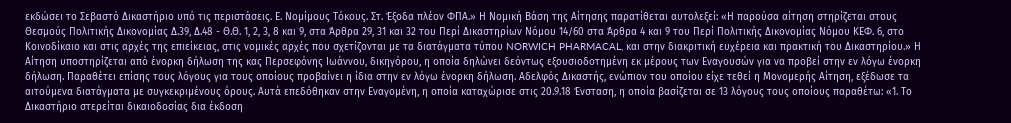εκδώσει το Σεβαστό Δικαστήριο υπό τις περιστάσεις. Ε. Νομίμους Τόκους. Στ. Έξοδα πλέον ΦΠΑ.» Η Νομική Βάση της Αίτησης παρατίθεται αυτολεξεί: «Η παρούσα αίτηση στηρίζεται στους Θεσμούς Πολιτικής Δικονομίας Δ.39, Δ.48 - Θ.Θ. 1, 2, 3, 8 και 9, στα Άρθρα 29, 31 και 32 του Περί Δικαστηρίων Νόμου 14/60 στα Άρθρα 4 και 9 του Περί Πολιτικής Δικονομίας Νόμου ΚΕΦ. 6, στο Κοινοδίκαιο και στις αρχές της επιείκειας, στις νομικές αρχές που σχετίζονται με τα διατάγματα τύπου NORWICH PHARMACAL, και στην διακριτική ευχέρεια και πρακτική του Δικαστηρίου.» Η Αίτηση υποστηρίζεται από ένορκη δήλωση της κας Περσεφόνης Ιωάννου, δικηγόρου, η οποία δηλώνει δεόντως εξουσιοδοτημένη εκ μέρους των Εναγουσών για να προβεί στην εν λόγω ένορκη δήλωση. Παραθέτει επίσης τους λόγους για τους οποίους προβαίνει η ίδια στην εν λόγω ένορκη δήλωση. Αδελφός Δικαστής, ενώπιον του οποίου είχε τεθεί η Μονομερής Αίτηση, εξέδωσε τα αιτούμενα διατάγματα με συγκεκριμένους όρους. Αυτά επεδόθηκαν στην Εναγομένη, η οποία καταχώρισε στις 20.9.18 Ένσταση, η οποία βασίζεται σε 13 λόγους τους οποίους παραθέτω: «1. Το Δικαστήριο στερείται δικαιοδοσίας δια έκδοση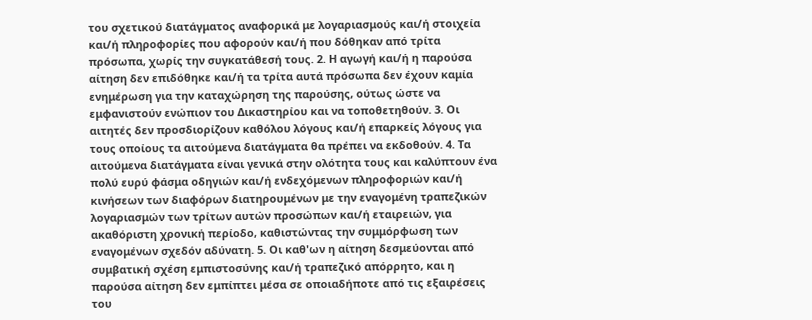του σχετικού διατάγματος αναφορικά με λογαριασμούς και/ή στοιχεία και/ή πληροφορίες που αφορούν και/ή που δόθηκαν από τρίτα πρόσωπα, χωρίς την συγκατάθεσή τους. 2. Η αγωγή και/ή η παρούσα αίτηση δεν επιδόθηκε και/ή τα τρίτα αυτά πρόσωπα δεν έχουν καμία ενημέρωση για την καταχώρηση της παρούσης, ούτως ώστε να εμφανιστούν ενώπιον του Δικαστηρίου και να τοποθετηθούν. 3. Οι αιτητές δεν προσδιορίζουν καθόλου λόγους και/ή επαρκείς λόγους για τους οποίους τα αιτούμενα διατάγματα θα πρέπει να εκδοθούν. 4. Τα αιτούμενα διατάγματα είναι γενικά στην ολότητα τους και καλύπτουν ένα πολύ ευρύ φάσμα οδηγιών και/ή ενδεχόμενων πληροφοριών και/ή κινήσεων των διαφόρων διατηρουμένων με την εναγομένη τραπεζικών λογαριασμών των τρίτων αυτών προσώπων και/ή εταιρειών, για ακαθόριστη χρονική περίοδο, καθιστώντας την συμμόρφωση των εναγομένων σχεδόν αδύνατη. 5. Οι καθ'ων η αίτηση δεσμεύονται από συμβατική σχέση εμπιστοσύνης και/ή τραπεζικό απόρρητο, και η παρούσα αίτηση δεν εμπίπτει μέσα σε οποιαδήποτε από τις εξαιρέσεις του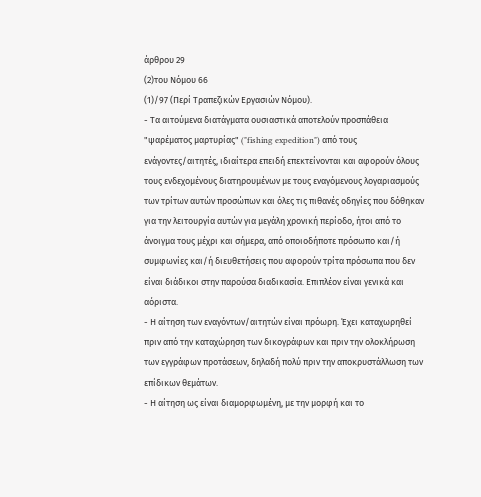άρθρου 29
(2)του Νόμου 66
(1)/97 (Περί Τραπεζικών Εργασιών Νόμου).
- Τα αιτούμενα διατάγματα ουσιαστικά αποτελούν προσπάθεια "ψαρέματος μαρτυρίας" ("fishing expedition") από τους ενάγοντες/αιτητές, ιδιαίτερα επειδή επεκτείνονται και αφορούν όλους τους ενδεχομένους διατηρουμένων με τους εναγόμενους λογαριασμούς των τρίτων αυτών προσώπων και όλες τις πιθανές οδηγίες που δόθηκαν για την λειτουργία αυτών για μεγάλη χρονική περίοδο, ήτοι από το άνοιγμα τους μέχρι και σήμερα, από οποιοδήποτε πρόσωπο και/ή συμφωνίες και/ή διευθετήσεις που αφορούν τρίτα πρόσωπα που δεν είναι διάδικοι στην παρούσα διαδικασία. Επιπλέον είναι γενικά και αόριστα.
- Η αίτηση των εναγόντων/αιτητών είναι πρόωρη. Έχει καταχωρηθεί πριν από την καταχώρηση των δικογράφων και πριν την ολοκλήρωση των εγγράφων προτάσεων, δηλαδή πολύ πριν την αποκρυστάλλωση των επίδικων θεμάτων.
- Η αίτηση ως είναι διαμορφωμένη, με την μορφή και το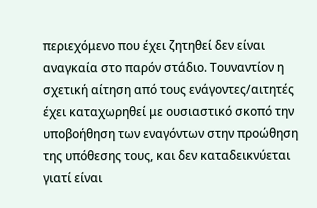περιεχόμενο που έχει ζητηθεί δεν είναι αναγκαία στο παρόν στάδιο. Τουναντίον η σχετική αίτηση από τους ενάγοντες/αιτητές έχει καταχωρηθεί με ουσιαστικό σκοπό την υποβοήθηση των εναγόντων στην προώθηση της υπόθεσης τους, και δεν καταδεικνύεται γιατί είναι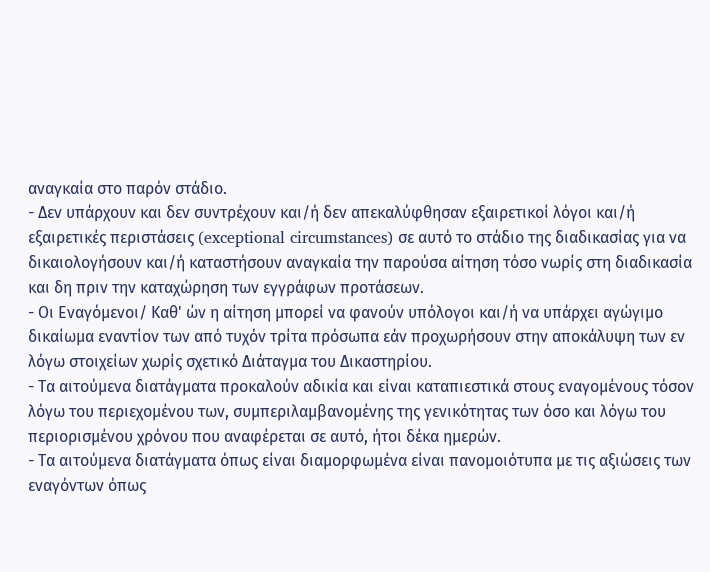αναγκαία στο παρόν στάδιο.
- Δεν υπάρχουν και δεν συντρέχουν και/ή δεν απεκαλύφθησαν εξαιρετικοί λόγοι και/ή εξαιρετικές περιστάσεις (exceptional circumstances) σε αυτό το στάδιο της διαδικασίας για να δικαιολογήσουν και/ή καταστήσουν αναγκαία την παρούσα αίτηση τόσο νωρίς στη διαδικασία και δη πριν την καταχώρηση των εγγράφων προτάσεων.
- Οι Εναγόμενοι/ Καθ' ών η αίτηση μπορεί να φανούν υπόλογοι και/ή να υπάρχει αγώγιμο δικαίωμα εναντίον των από τυχόν τρίτα πρόσωπα εάν προχωρήσουν στην αποκάλυψη των εν λόγω στοιχείων χωρίς σχετικό Διάταγμα του Δικαστηρίου.
- Τα αιτούμενα διατάγματα προκαλούν αδικία και είναι καταπιεστικά στους εναγομένους τόσον λόγω του περιεχομένου των, συμπεριλαμβανομένης της γενικότητας των όσο και λόγω του περιορισμένου χρόνου που αναφέρεται σε αυτό, ήτοι δέκα ημερών.
- Τα αιτούμενα διατάγματα όπως είναι διαμορφωμένα είναι πανομοιότυπα με τις αξιώσεις των εναγόντων όπως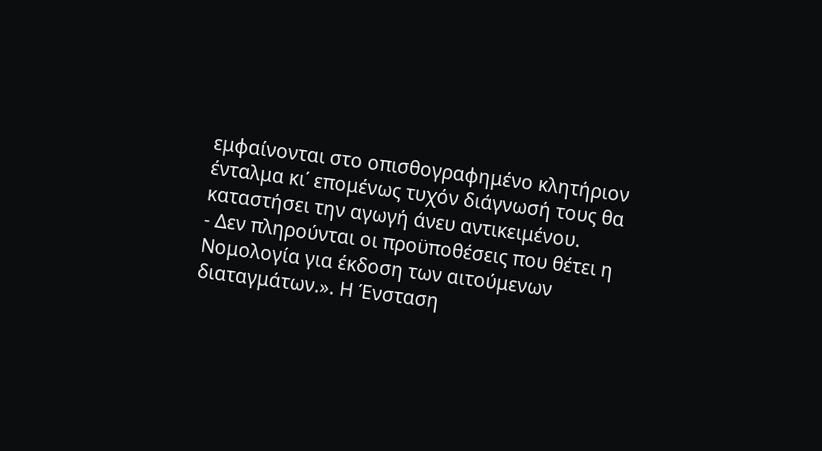εμφαίνονται στο οπισθογραφημένο κλητήριον ένταλμα κι΄ επομένως τυχόν διάγνωσή τους θα καταστήσει την αγωγή άνευ αντικειμένου.
- Δεν πληρούνται οι προϋποθέσεις που θέτει η Νομολογία για έκδοση των αιτούμενων διαταγμάτων.». Η Ένσταση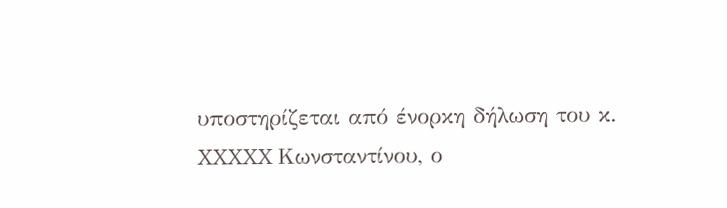υποστηρίζεται από ένορκη δήλωση του κ. XXXXX Κωνσταντίνου, ο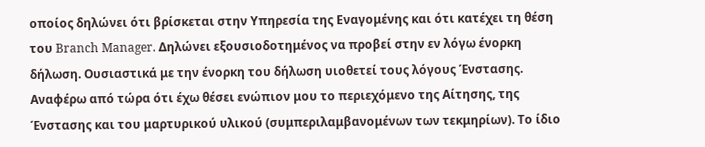οποίος δηλώνει ότι βρίσκεται στην Υπηρεσία της Εναγομένης και ότι κατέχει τη θέση του Branch Manager. Δηλώνει εξουσιοδοτημένος να προβεί στην εν λόγω ένορκη δήλωση. Ουσιαστικά με την ένορκη του δήλωση υιοθετεί τους λόγους Ένστασης. Αναφέρω από τώρα ότι έχω θέσει ενώπιον μου το περιεχόμενο της Αίτησης, της Ένστασης και του μαρτυρικού υλικού (συμπεριλαμβανομένων των τεκμηρίων). Το ίδιο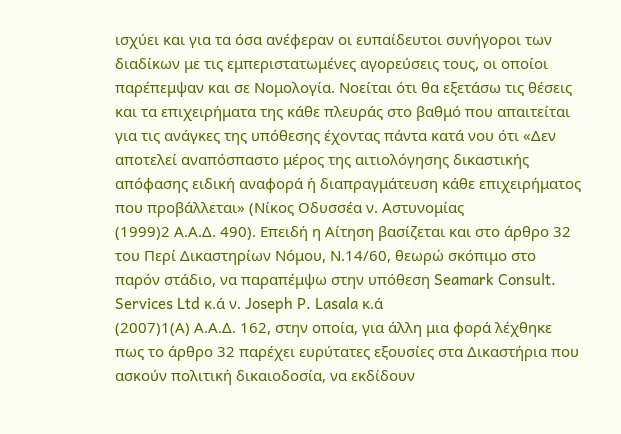ισχύει και για τα όσα ανέφεραν οι ευπαίδευτοι συνήγοροι των διαδίκων με τις εμπεριστατωμένες αγορεύσεις τους, οι οποίοι παρέπεμψαν και σε Νομολογία. Νοείται ότι θα εξετάσω τις θέσεις και τα επιχειρήματα της κάθε πλευράς στο βαθμό που απαιτείται για τις ανάγκες της υπόθεσης έχοντας πάντα κατά νου ότι «Δεν αποτελεί αναπόσπαστο μέρος της αιτιολόγησης δικαστικής απόφασης ειδική αναφορά ή διαπραγμάτευση κάθε επιχειρήματος που προβάλλεται» (Νίκος Οδυσσέα ν. Αστυνομίας
(1999)2 Α.Α.Δ. 490). Επειδή η Αίτηση βασίζεται και στο άρθρο 32 του Περί Δικαστηρίων Νόμου, Ν.14/60, θεωρώ σκόπιμο στο παρόν στάδιο, να παραπέμψω στην υπόθεση Seamark Consult. Services Ltd κ.ά ν. Joseph P. Lasala κ.ά
(2007)1(Α) Α.Α.Δ. 162, στην οποία, για άλλη μια φορά λέχθηκε πως το άρθρο 32 παρέχει ευρύτατες εξουσίες στα Δικαστήρια που ασκούν πολιτική δικαιοδοσία, να εκδίδουν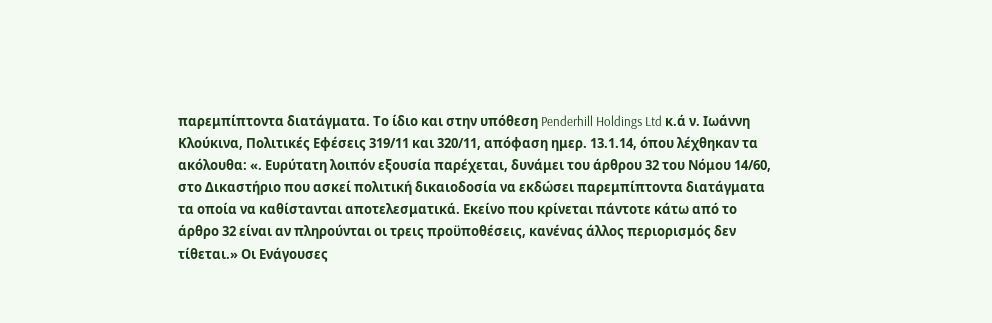παρεμπίπτοντα διατάγματα. Το ίδιο και στην υπόθεση Penderhill Holdings Ltd κ.ά ν. Ιωάννη Κλούκινα, Πολιτικές Εφέσεις 319/11 και 320/11, απόφαση ημερ. 13.1.14, όπου λέχθηκαν τα ακόλουθα: «. Ευρύτατη λοιπόν εξουσία παρέχεται, δυνάμει του άρθρου 32 του Νόμου 14/60, στο Δικαστήριο που ασκεί πολιτική δικαιοδοσία να εκδώσει παρεμπίπτοντα διατάγματα τα οποία να καθίστανται αποτελεσματικά. Εκείνο που κρίνεται πάντοτε κάτω από το άρθρο 32 είναι αν πληρούνται οι τρεις προϋποθέσεις, κανένας άλλος περιορισμός δεν τίθεται.» Οι Ενάγουσες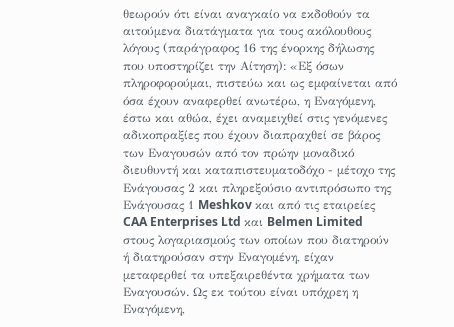θεωρούν ότι είναι αναγκαίο να εκδοθούν τα αιτούμενα διατάγματα για τους ακόλουθους λόγους (παράγραφος 16 της ένορκης δήλωσης που υποστηρίζει την Αίτηση): «Εξ όσων πληροφορούμαι, πιστεύω και ως εμφαίνεται από όσα έχουν αναφερθεί ανωτέρω, η Εναγόμενη, έστω και αθώα, έχει αναμειχθεί στις γενόμενες αδικοπραξίες που έχουν διαπραχθεί σε βάρος των Εναγουσών από τον πρώην μοναδικό διευθυντή και καταπιστευματοδόχο - μέτοχο της Ενάγουσας 2 και πληρεξούσιο αντιπρόσωπο της Ενάγουσας 1 Meshkov και από τις εταιρείες CAA Enterprises Ltd και Belmen Limited στους λογαριασμούς των οποίων που διατηρούν ή διατηρούσαν στην Εναγομένη, είχαν μεταφερθεί τα υπεξαιρεθέντα χρήματα των Εναγουσών. Ως εκ τούτου είναι υπόχρεη η Εναγόμενη,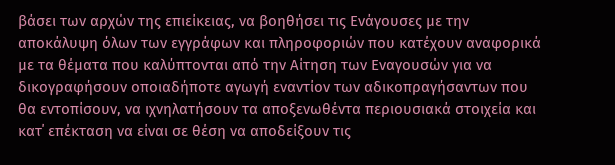βάσει των αρχών της επιείκειας, να βοηθήσει τις Ενάγουσες με την αποκάλυψη όλων των εγγράφων και πληροφοριών που κατέχουν αναφορικά με τα θέματα που καλύπτονται από την Αίτηση των Εναγουσών για να δικογραφήσουν οποιαδήποτε αγωγή εναντίον των αδικοπραγήσαντων που θα εντοπίσουν, να ιχνηλατήσουν τα αποξενωθέντα περιουσιακά στοιχεία και κατ΄ επέκταση να είναι σε θέση να αποδείξουν τις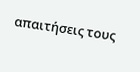απαιτήσεις τους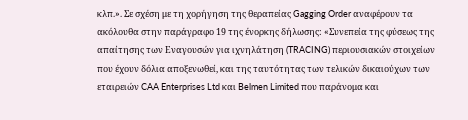κλπ.». Σε σχέση με τη χορήγηση της θεραπείας Gagging Order αναφέρουν τα ακόλουθα στην παράγραφο 19 της ένορκης δήλωσης: «Συνεπεία της φύσεως της απαίτησης των Εναγουσών για ιχνηλάτηση (TRACING) περιουσιακών στοιχείων που έχουν δόλια αποξενωθεί, και της ταυτότητας των τελικών δικαιούχων των εταιρειών CAA Enterprises Ltd και Belmen Limited που παράνομα και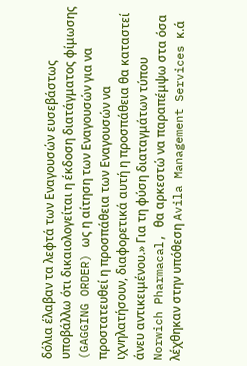δόλια έλαβαν τα λεφτά των Εναγουσών ευσεβάστως υποβάλλω ότι δικαιολογείται η έκδοση διατάγματος φίμωσης (GAGGING ORDER) ως η αίτηση των Εναγουσών για να προστατευθεί η προσπάθεια των Εναγουσών να ιχνηλατήσουν, διαφορετικά αυτή η προσπάθεια θα καταστεί άνευ αντικειμένου.» Για τη φύση διαταγμάτων τύπου Norwich Pharmacal, θα αρκεστώ να παραπέμψω στα όσα λέχθηκαν στην υπόθεση Avila Management Services κ.ά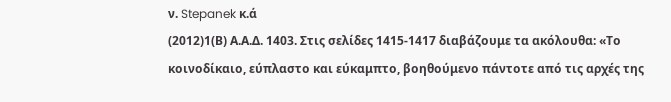ν. Stepanek κ.ά
(2012)1(Β) Α.Α.Δ. 1403. Στις σελίδες 1415-1417 διαβάζουμε τα ακόλουθα: «Το κοινοδίκαιο, εύπλαστο και εύκαμπτο, βοηθούμενο πάντοτε από τις αρχές της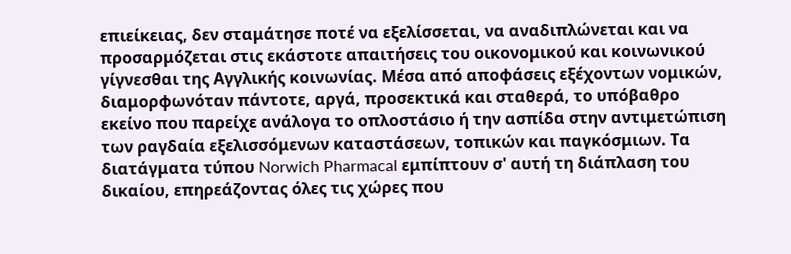επιείκειας, δεν σταμάτησε ποτέ να εξελίσσεται, να αναδιπλώνεται και να προσαρμόζεται στις εκάστοτε απαιτήσεις του οικονομικού και κοινωνικού γίγνεσθαι της Αγγλικής κοινωνίας. Μέσα από αποφάσεις εξέχοντων νομικών, διαμορφωνόταν πάντοτε, αργά, προσεκτικά και σταθερά, το υπόβαθρο εκείνο που παρείχε ανάλογα το οπλοστάσιο ή την ασπίδα στην αντιμετώπιση των ραγδαία εξελισσόμενων καταστάσεων, τοπικών και παγκόσμιων. Τα διατάγματα τύπου Norwich Pharmacal εμπίπτουν σ' αυτή τη διάπλαση του δικαίου, επηρεάζοντας όλες τις χώρες που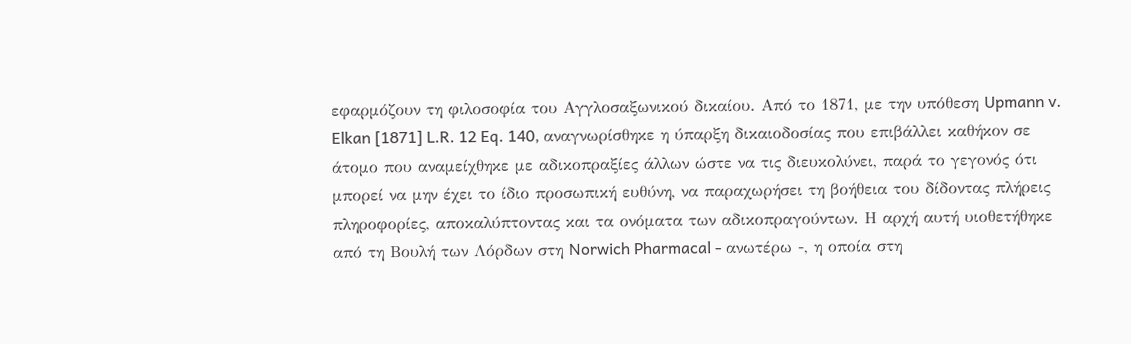εφαρμόζουν τη φιλοσοφία του Αγγλοσαξωνικού δικαίου. Από το 1871, με την υπόθεση Upmann v. Elkan [1871] L.R. 12 Eq. 140, αναγνωρίσθηκε η ύπαρξη δικαιοδοσίας που επιβάλλει καθήκον σε άτομο που αναμείχθηκε με αδικοπραξίες άλλων ώστε να τις διευκολύνει, παρά το γεγονός ότι μπορεί να μην έχει το ίδιο προσωπική ευθύνη, να παραχωρήσει τη βοήθεια του δίδοντας πλήρεις πληροφορίες, αποκαλύπτοντας και τα ονόματα των αδικοπραγούντων. Η αρχή αυτή υιοθετήθηκε από τη Βουλή των Λόρδων στη Norwich Pharmacal - ανωτέρω -, η οποία στη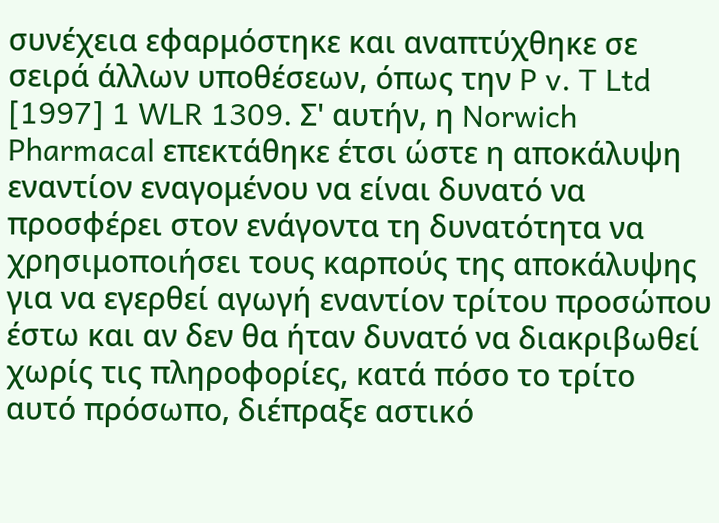συνέχεια εφαρμόστηκε και αναπτύχθηκε σε σειρά άλλων υποθέσεων, όπως την P v. T Ltd [1997] 1 WLR 1309. Σ' αυτήν, η Norwich Pharmacal επεκτάθηκε έτσι ώστε η αποκάλυψη εναντίον εναγομένου να είναι δυνατό να προσφέρει στον ενάγοντα τη δυνατότητα να χρησιμοποιήσει τους καρπούς της αποκάλυψης για να εγερθεί αγωγή εναντίον τρίτου προσώπου έστω και αν δεν θα ήταν δυνατό να διακριβωθεί χωρίς τις πληροφορίες, κατά πόσο το τρίτο αυτό πρόσωπο, διέπραξε αστικό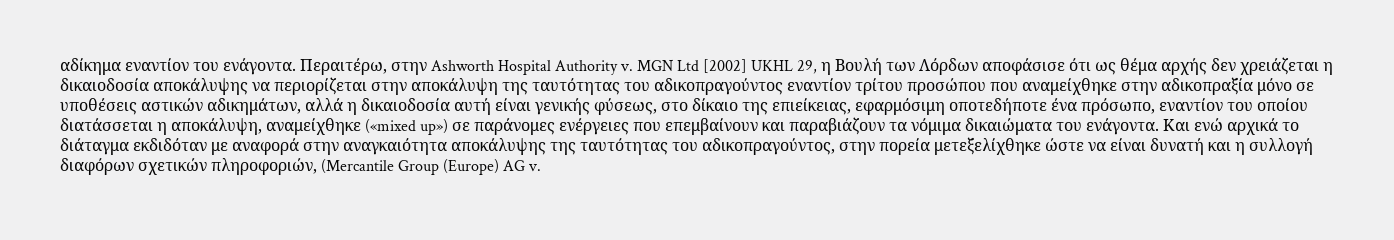αδίκημα εναντίον του ενάγοντα. Περαιτέρω, στην Ashworth Hospital Authority v. MGN Ltd [2002] UKHL 29, η Βουλή των Λόρδων αποφάσισε ότι ως θέμα αρχής δεν χρειάζεται η δικαιοδοσία αποκάλυψης να περιορίζεται στην αποκάλυψη της ταυτότητας του αδικοπραγούντος εναντίον τρίτου προσώπου που αναμείχθηκε στην αδικοπραξία μόνο σε υποθέσεις αστικών αδικημάτων, αλλά η δικαιοδοσία αυτή είναι γενικής φύσεως, στο δίκαιο της επιείκειας, εφαρμόσιμη οποτεδήποτε ένα πρόσωπο, εναντίον του οποίου διατάσσεται η αποκάλυψη, αναμείχθηκε («mixed up») σε παράνομες ενέργειες που επεμβαίνουν και παραβιάζουν τα νόμιμα δικαιώματα του ενάγοντα. Και ενώ αρχικά το διάταγμα εκδιδόταν με αναφορά στην αναγκαιότητα αποκάλυψης της ταυτότητας του αδικοπραγούντος, στην πορεία μετεξελίχθηκε ώστε να είναι δυνατή και η συλλογή διαφόρων σχετικών πληροφοριών, (Mercantile Group (Europe) AG v.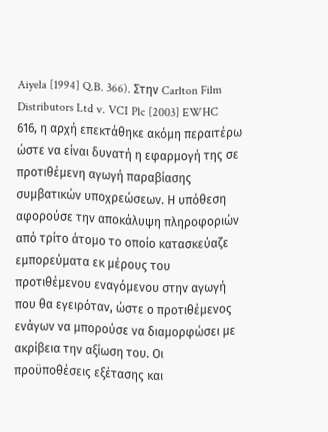Aiyela [1994] Q.B. 366). Στην Carlton Film Distributors Ltd v. VCI Plc [2003] EWHC 616, η αρχή επεκτάθηκε ακόμη περαιτέρω ώστε να είναι δυνατή η εφαρμογή της σε προτιθέμενη αγωγή παραβίασης συμβατικών υποχρεώσεων. Η υπόθεση αφορούσε την αποκάλυψη πληροφοριών από τρίτο άτομο το οποίο κατασκεύαζε εμπορεύματα εκ μέρους του προτιθέμενου εναγόμενου στην αγωγή που θα εγειρόταν, ώστε ο προτιθέμενος ενάγων να μπορούσε να διαμορφώσει με ακρίβεια την αξίωση του. Οι προϋποθέσεις εξέτασης και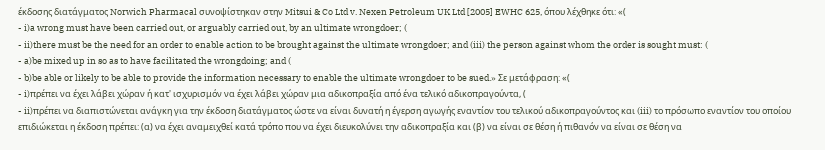έκδοσης διατάγματος Norwich Pharmacal συνοψίστηκαν στην Mitsui & Co Ltd v. Nexen Petroleum UK Ltd [2005] EWHC 625, όπου λέχθηκε ότι: «(
- i)a wrong must have been carried out, or arguably carried out, by an ultimate wrongdoer; (
- ii)there must be the need for an order to enable action to be brought against the ultimate wrongdoer; and (iii) the person against whom the order is sought must: (
- a)be mixed up in so as to have facilitated the wrongdoing; and (
- b)be able or likely to be able to provide the information necessary to enable the ultimate wrongdoer to be sued.» Σε μετάφραση: «(
- i)πρέπει να έχει λάβει χώραν ή κατ' ισχυρισμόν να έχει λάβει χώραν μια αδικοπραξία από ένα τελικό αδικοπραγούντα, (
- ii)πρέπει να διαπιστώνεται ανάγκη για την έκδοση διατάγματος ώστε να είναι δυνατή η έγερση αγωγής εναντίον του τελικού αδικοπραγούντος και (iii) το πρόσωπο εναντίον του οποίου επιδιώκεται η έκδοση πρέπει: (α) να έχει αναμειχθεί κατά τρόπο που να έχει διευκολύνει την αδικοπραξία και (β) να είναι σε θέση ή πιθανόν να είναι σε θέση να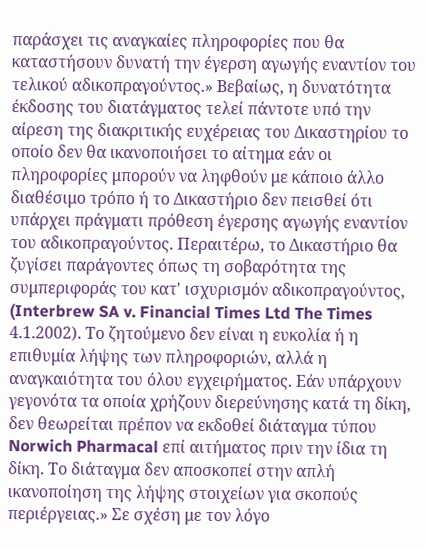παράσχει τις αναγκαίες πληροφορίες που θα καταστήσουν δυνατή την έγερση αγωγής εναντίον του τελικού αδικοπραγούντος.» Βεβαίως, η δυνατότητα έκδοσης του διατάγματος τελεί πάντοτε υπό την αίρεση της διακριτικής ευχέρειας του Δικαστηρίου το οποίο δεν θα ικανοποιήσει το αίτημα εάν οι πληροφορίες μπορούν να ληφθούν με κάποιο άλλο διαθέσιμο τρόπο ή το Δικαστήριο δεν πεισθεί ότι υπάρχει πράγματι πρόθεση έγερσης αγωγής εναντίον του αδικοπραγούντος. Περαιτέρω, το Δικαστήριο θα ζυγίσει παράγοντες όπως τη σοβαρότητα της συμπεριφοράς του κατ' ισχυρισμόν αδικοπραγούντος, (Interbrew SA v. Financial Times Ltd The Times 4.1.2002). Το ζητούμενο δεν είναι η ευκολία ή η επιθυμία λήψης των πληροφοριών, αλλά η αναγκαιότητα του όλου εγχειρήματος. Εάν υπάρχουν γεγονότα τα οποία χρήζουν διερεύνησης κατά τη δίκη, δεν θεωρείται πρέπον να εκδοθεί διάταγμα τύπου Norwich Pharmacal επί αιτήματος πριν την ίδια τη δίκη. Το διάταγμα δεν αποσκοπεί στην απλή ικανοποίηση της λήψης στοιχείων για σκοπούς περιέργειας.» Σε σχέση με τον λόγο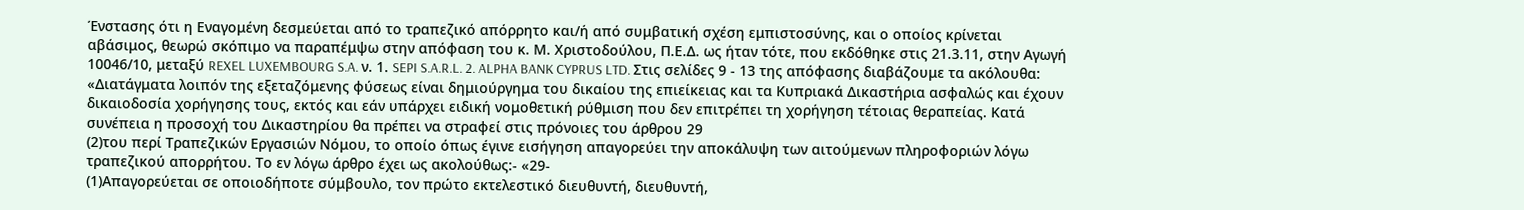Ένστασης ότι η Εναγομένη δεσμεύεται από το τραπεζικό απόρρητο και/ή από συμβατική σχέση εμπιστοσύνης, και ο οποίος κρίνεται αβάσιμος, θεωρώ σκόπιμο να παραπέμψω στην απόφαση του κ. Μ. Χριστοδούλου, Π.Ε.Δ. ως ήταν τότε, που εκδόθηκε στις 21.3.11, στην Αγωγή 10046/10, μεταξύ REXEL LUXEMBOURG S.A. ν. 1. SEPI S.A.R.L. 2. ALPHA BANK CYPRUS LTD. Στις σελίδες 9 - 13 της απόφασης διαβάζουμε τα ακόλουθα: «Διατάγματα λοιπόν της εξεταζόμενης φύσεως είναι δημιούργημα του δικαίου της επιείκειας και τα Κυπριακά Δικαστήρια ασφαλώς και έχουν δικαιοδοσία χορήγησης τους, εκτός και εάν υπάρχει ειδική νομοθετική ρύθμιση που δεν επιτρέπει τη χορήγηση τέτοιας θεραπείας. Κατά συνέπεια η προσοχή του Δικαστηρίου θα πρέπει να στραφεί στις πρόνοιες του άρθρου 29
(2)του περί Τραπεζικών Εργασιών Νόμου, το οποίο όπως έγινε εισήγηση απαγορεύει την αποκάλυψη των αιτούμενων πληροφοριών λόγω τραπεζικού απορρήτου. Το εν λόγω άρθρο έχει ως ακολούθως:- «29-
(1)Απαγορεύεται σε οποιοδήποτε σύμβουλο, τον πρώτο εκτελεστικό διευθυντή, διευθυντή,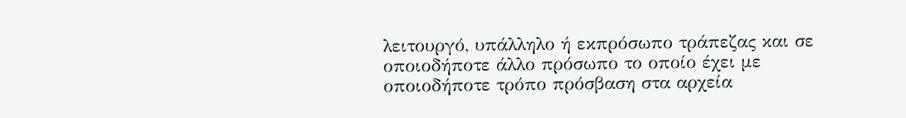λειτουργό, υπάλληλο ή εκπρόσωπο τράπεζας και σε οποιοδήποτε άλλο πρόσωπο το οποίο έχει με οποιοδήποτε τρόπο πρόσβαση στα αρχεία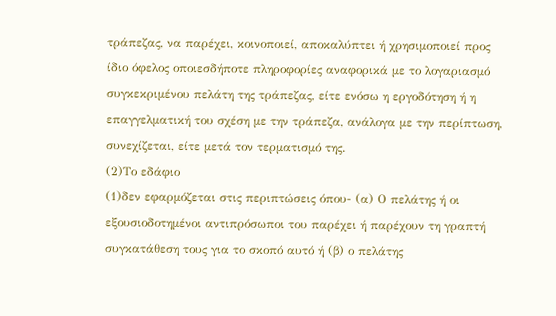τράπεζας, να παρέχει, κοινοποιεί, αποκαλύπτει ή χρησιμοποιεί προς ίδιο όφελος οποιεσδήποτε πληροφορίες αναφορικά με το λογαριασμό συγκεκριμένου πελάτη της τράπεζας, είτε ενόσω η εργοδότηση ή η επαγγελματική του σχέση με την τράπεζα, ανάλογα με την περίπτωση, συνεχίζεται, είτε μετά τον τερματισμό της.
(2)Το εδάφιο
(1)δεν εφαρμόζεται στις περιπτώσεις όπου- (α) Ο πελάτης ή οι εξουσιοδοτημένοι αντιπρόσωποι του παρέχει ή παρέχουν τη γραπτή συγκατάθεση τους για το σκοπό αυτό ή (β) ο πελάτης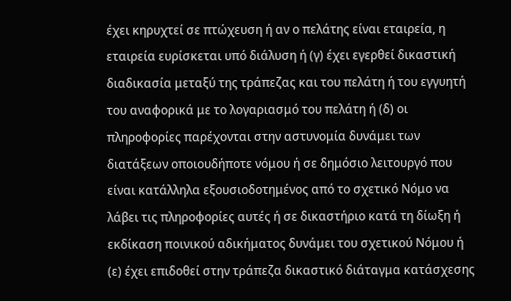έχει κηρυχτεί σε πτώχευση ή αν ο πελάτης είναι εταιρεία, η εταιρεία ευρίσκεται υπό διάλυση ή (γ) έχει εγερθεί δικαστική διαδικασία μεταξύ της τράπεζας και του πελάτη ή του εγγυητή του αναφορικά με το λογαριασμό του πελάτη ή (δ) οι πληροφορίες παρέχονται στην αστυνομία δυνάμει των διατάξεων οποιουδήποτε νόμου ή σε δημόσιο λειτουργό που είναι κατάλληλα εξουσιοδοτημένος από το σχετικό Νόμο να λάβει τις πληροφορίες αυτές ή σε δικαστήριο κατά τη δίωξη ή εκδίκαση ποινικού αδικήματος δυνάμει του σχετικού Νόμου ή (ε) έχει επιδοθεί στην τράπεζα δικαστικό διάταγμα κατάσχεσης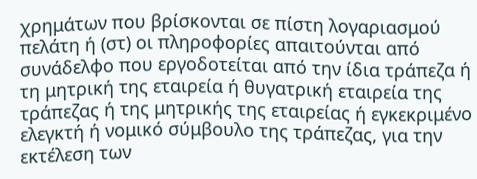χρημάτων που βρίσκονται σε πίστη λογαριασμού πελάτη ή (στ) οι πληροφορίες απαιτούνται από συνάδελφο που εργοδοτείται από την ίδια τράπεζα ή τη μητρική της εταιρεία ή θυγατρική εταιρεία της τράπεζας ή της μητρικής της εταιρείας ή εγκεκριμένο ελεγκτή ή νομικό σύμβουλο της τράπεζας, για την εκτέλεση των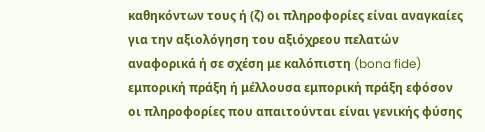καθηκόντων τους ή (ζ) οι πληροφορίες είναι αναγκαίες για την αξιολόγηση του αξιόχρεου πελατών αναφορικά ή σε σχέση με καλόπιστη (bona fide) εμπορική πράξη ή μέλλουσα εμπορική πράξη εφόσον οι πληροφορίες που απαιτούνται είναι γενικής φύσης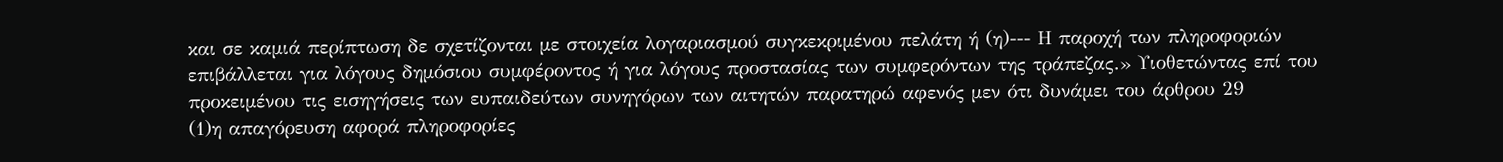και σε καμιά περίπτωση δε σχετίζονται με στοιχεία λογαριασμού συγκεκριμένου πελάτη ή (η)--- Η παροχή των πληροφοριών επιβάλλεται για λόγους δημόσιου συμφέροντος ή για λόγους προστασίας των συμφερόντων της τράπεζας.» Υιοθετώντας επί του προκειμένου τις εισηγήσεις των ευπαιδεύτων συνηγόρων των αιτητών παρατηρώ αφενός μεν ότι δυνάμει του άρθρου 29
(1)η απαγόρευση αφορά πληροφορίες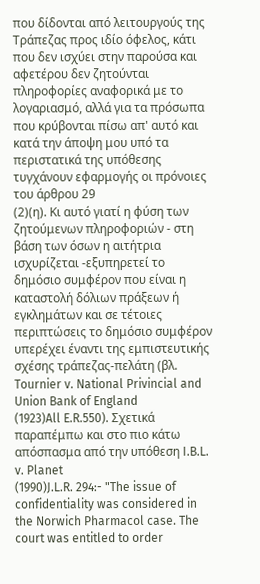που δίδονται από λειτουργούς της Τράπεζας προς ιδίο όφελος, κάτι που δεν ισχύει στην παρούσα και αφετέρου δεν ζητούνται πληροφορίες αναφορικά με το λογαριασμό, αλλά για τα πρόσωπα που κρύβονται πίσω απ' αυτό και κατά την άποψη μου υπό τα περιστατικά της υπόθεσης τυγχάνουν εφαρμογής οι πρόνοιες του άρθρου 29
(2)(η). Κι αυτό γιατί η φύση των ζητούμενων πληροφοριών - στη βάση των όσων η αιτήτρια ισχυρίζεται -εξυπηρετεί το δημόσιο συμφέρον που είναι η καταστολή δόλιων πράξεων ή εγκλημάτων και σε τέτοιες περιπτώσεις το δημόσιο συμφέρον υπερέχει έναντι της εμπιστευτικής σχέσης τράπεζας-πελάτη (βλ. Tournier v. National Privincial and Union Bank of England
(1923)All E.R.550). Σχετικά παραπέμπω και στο πιο κάτω απόσπασμα από την υπόθεση I.B.L. v. Planet
(1990)J.L.R. 294:- "The issue of confidentiality was considered in the Norwich Pharmacol case. The court was entitled to order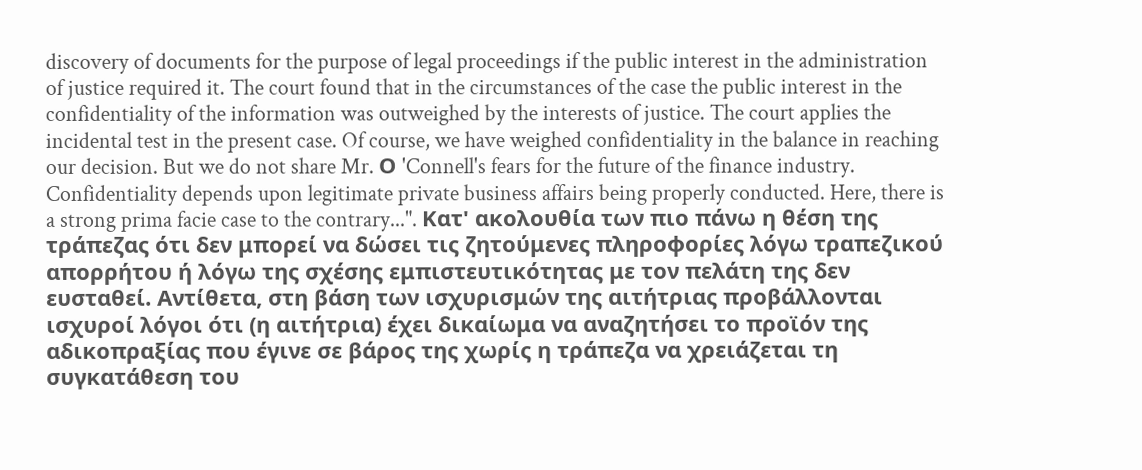discovery of documents for the purpose of legal proceedings if the public interest in the administration of justice required it. The court found that in the circumstances of the case the public interest in the confidentiality of the information was outweighed by the interests of justice. The court applies the incidental test in the present case. Of course, we have weighed confidentiality in the balance in reaching our decision. But we do not share Mr. Ο 'Connell's fears for the future of the finance industry. Confidentiality depends upon legitimate private business affairs being properly conducted. Here, there is a strong prima facie case to the contrary...". Κατ' ακολουθία των πιο πάνω η θέση της τράπεζας ότι δεν μπορεί να δώσει τις ζητούμενες πληροφορίες λόγω τραπεζικού απορρήτου ή λόγω της σχέσης εμπιστευτικότητας με τον πελάτη της δεν ευσταθεί. Αντίθετα, στη βάση των ισχυρισμών της αιτήτριας προβάλλονται ισχυροί λόγοι ότι (η αιτήτρια) έχει δικαίωμα να αναζητήσει το προϊόν της αδικοπραξίας που έγινε σε βάρος της χωρίς η τράπεζα να χρειάζεται τη συγκατάθεση του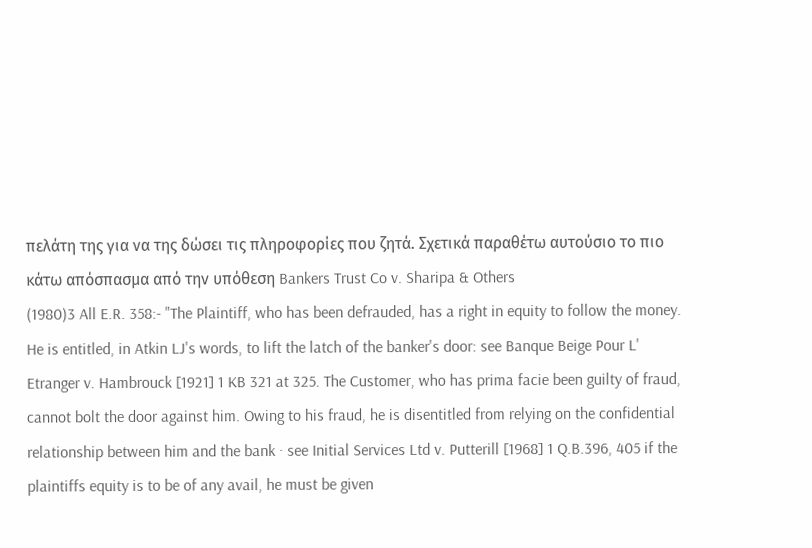πελάτη της για να της δώσει τις πληροφορίες που ζητά. Σχετικά παραθέτω αυτούσιο το πιο κάτω απόσπασμα από την υπόθεση Bankers Trust Co v. Sharipa & Others
(1980)3 All E.R. 358:- "The Plaintiff, who has been defrauded, has a right in equity to follow the money. He is entitled, in Atkin LJ's words, to lift the latch of the banker's door: see Banque Beige Pour L' Etranger v. Hambrouck [1921] 1 KB 321 at 325. The Customer, who has prima facie been guilty of fraud, cannot bolt the door against him. Owing to his fraud, he is disentitled from relying on the confidential relationship between him and the bank · see Initial Services Ltd v. Putterill [1968] 1 Q.B.396, 405 if the plaintiffs equity is to be of any avail, he must be given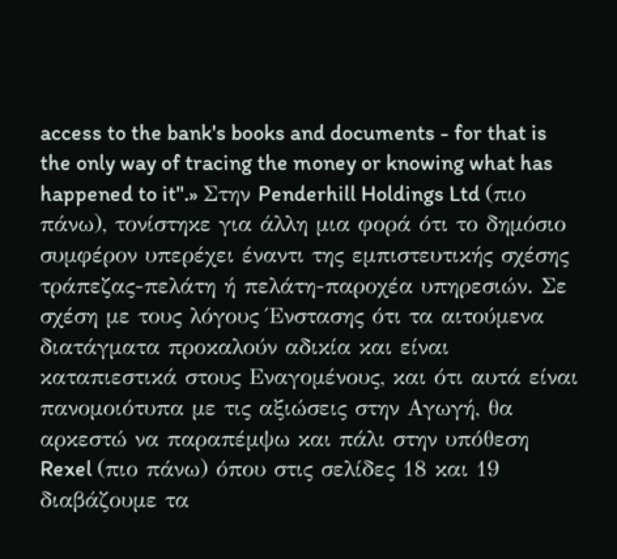access to the bank's books and documents - for that is the only way of tracing the money or knowing what has happened to it".» Στην Penderhill Holdings Ltd (πιο πάνω), τονίστηκε για άλλη μια φορά ότι το δημόσιο συμφέρον υπερέχει έναντι της εμπιστευτικής σχέσης τράπεζας-πελάτη ή πελάτη-παροχέα υπηρεσιών. Σε σχέση με τους λόγους Ένστασης ότι τα αιτούμενα διατάγματα προκαλούν αδικία και είναι καταπιεστικά στους Εναγομένους, και ότι αυτά είναι πανομοιότυπα με τις αξιώσεις στην Αγωγή, θα αρκεστώ να παραπέμψω και πάλι στην υπόθεση Rexel (πιο πάνω) όπου στις σελίδες 18 και 19 διαβάζουμε τα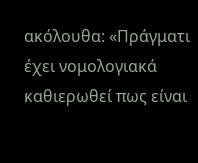ακόλουθα: «Πράγματι έχει νομολογιακά καθιερωθεί πως είναι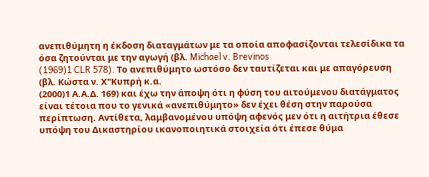ανεπιθύμητη η έκδοση διαταγμάτων με τα οποία αποφασίζονται τελεσίδικα τα όσα ζητούνται με την αγωγή (βλ. Michael v. Brevinos
(1969)1 CLR 578). Το ανεπιθύμητο ωστόσο δεν ταυτίζεται και με απαγόρευση (βλ. Κώστα ν. Χ"Κυπρή κ.α.
(2000)1 Α.Α.Δ. 169) και έχω την άποψη ότι η φύση του αιτούμενου διατάγματος είναι τέτοια που το γενικά «ανεπιθύμητο» δεν έχει θέση στην παρούσα περίπτωση. Αντίθετα, λαμβανομένου υπόψη αφενός μεν ότι η αιτήτρια έθεσε υπόψη του Δικαστηρίου ικανοποιητικά στοιχεία ότι έπεσε θύμα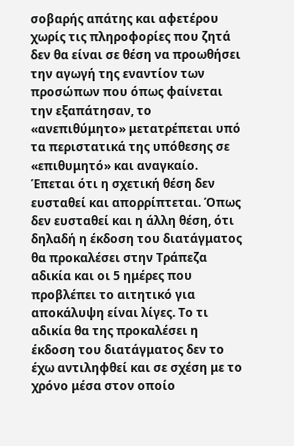σοβαρής απάτης και αφετέρου χωρίς τις πληροφορίες που ζητά δεν θα είναι σε θέση να προωθήσει την αγωγή της εναντίον των προσώπων που όπως φαίνεται την εξαπάτησαν, το «ανεπιθύμητο» μετατρέπεται υπό τα περιστατικά της υπόθεσης σε «επιθυμητό» και αναγκαίο. Έπεται ότι η σχετική θέση δεν ευσταθεί και απορρίπτεται. Όπως δεν ευσταθεί και η άλλη θέση, ότι δηλαδή η έκδοση του διατάγματος θα προκαλέσει στην Τράπεζα αδικία και οι 5 ημέρες που προβλέπει το αιτητικό για αποκάλυψη είναι λίγες. Το τι αδικία θα της προκαλέσει η έκδοση του διατάγματος δεν το έχω αντιληφθεί και σε σχέση με το χρόνο μέσα στον οποίο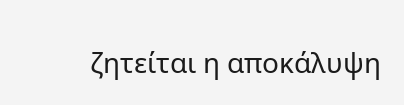ζητείται η αποκάλυψη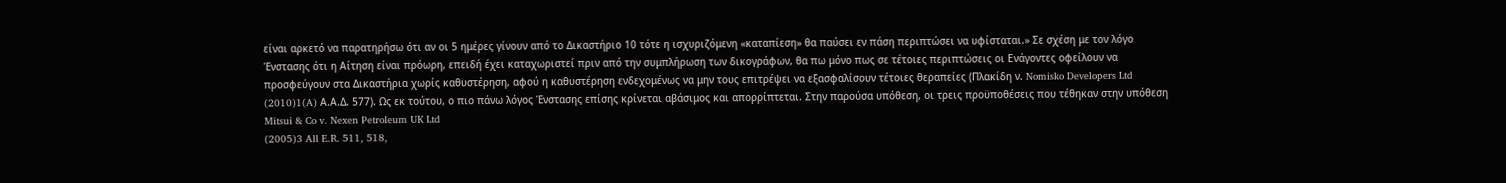είναι αρκετό να παρατηρήσω ότι αν οι 5 ημέρες γίνουν από το Δικαστήριο 10 τότε η ισχυριζόμενη «καταπίεση» θα παύσει εν πάση περιπτώσει να υφίσταται.» Σε σχέση με τον λόγο Ένστασης ότι η Αίτηση είναι πρόωρη, επειδή έχει καταχωριστεί πριν από την συμπλήρωση των δικογράφων, θα πω μόνο πως σε τέτοιες περιπτώσεις οι Ενάγοντες οφείλουν να προσφεύγουν στα Δικαστήρια χωρίς καθυστέρηση, αφού η καθυστέρηση ενδεχομένως να μην τους επιτρέψει να εξασφαλίσουν τέτοιες θεραπείες (Πλακίδη ν. Nomisko Developers Ltd
(2010)1(A) Α.Α.Δ. 577). Ως εκ τούτου, ο πιο πάνω λόγος Ένστασης επίσης κρίνεται αβάσιμος και απορρίπτεται. Στην παρούσα υπόθεση, οι τρεις προϋποθέσεις που τέθηκαν στην υπόθεση Mitsui & Co v. Nexen Petroleum UK Ltd
(2005)3 All E.R. 511, 518,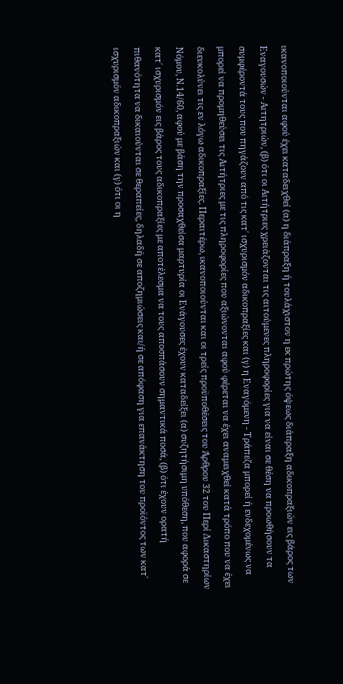ικανοποιούνται αφού έχει καταδειχθεί (α) η διάπραξη ή τουλάχιστον η εκ πρώτης όψεως διάπραξη αδικοπραξιών εις βάρος των Εναγουσών - Αιτητριών, (β) ότι οι Αιτήτριες χρειάζονται τις αιτούμενες πληροφορίες για να είναι σε θέση να προωθήσουν τα συμφέροντά τους που πηγάζουν από τις κατ΄ ισχυρισμόν αδικοπραξίες και (γ) η Εναγόμενη - Τράπεζα μπορεί ή ενδεχομένως να μπορεί να προμηθεύσει τις Αιτήτριες με τις πληροφορίες που αξιώνονται αφού φέρεται να έχει αναμειχθεί κατά τρόπο που να έχει διευκολύνει τις εν λόγω αδικοπραξίες. Περαιτέρω, ικανοποιούνται και οι τρείς προϋποθέσεις του Άρθρου 32 του Περί Δικαστηρίων Νόμου, Ν.14/60, αφού με βάση την προσαχθείσα μαρτυρία οι Ενάγουσες έχουν καταδείξει (α) συζητήσιμη υπόθεση, που αφορά σε κατ΄ ισχυρισμόν εις βάρος τους αδικοπραξίες με αποτέλεσμα να τους αποσπάσουν σημαντικά ποσά, (β) ότι έχουν ορατή πιθανότητα να δικαιούνται σε θεραπείες, δηλαδή σε αποζημιώσεις και/ή σε απόφαση για επανάκτηση του προϊόντος των κατ΄ ισχυρισμόν αδικοπραξιών και (γ) ότι οι η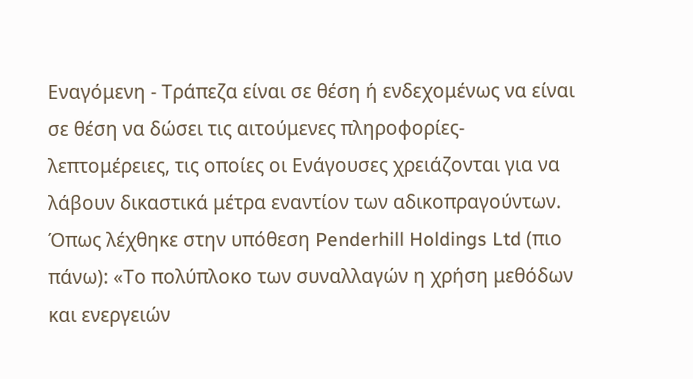Εναγόμενη - Τράπεζα είναι σε θέση ή ενδεχομένως να είναι σε θέση να δώσει τις αιτούμενες πληροφορίες-λεπτομέρειες, τις οποίες οι Ενάγουσες χρειάζονται για να λάβουν δικαστικά μέτρα εναντίον των αδικοπραγούντων. Όπως λέχθηκε στην υπόθεση Penderhill Holdings Ltd (πιο πάνω): «Το πολύπλοκο των συναλλαγών η χρήση μεθόδων και ενεργειών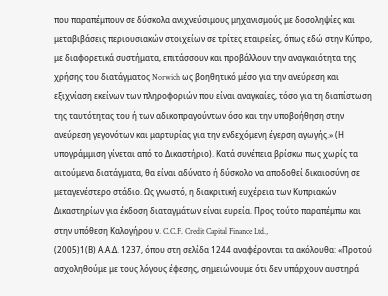που παραπέμπουν σε δύσκολα ανιχνεύσιμους μηχανισμούς με δοσοληψίες και μεταβιβάσεις περιουσιακών στοιχείων σε τρίτες εταιρείες, όπως εδώ στην Κύπρο, με διαφορετικά συστήματα, επιτάσσουν και προβάλλουν την αναγκαιότητα της χρήσης του διατάγματος Norwich ως βοηθητικό μέσο για την ανεύρεση και εξιχνίαση εκείνων των πληροφοριών που είναι αναγκαίες, τόσο για τη διαπίστωση της ταυτότητας του ή των αδικοπραγούντων όσο και την υποβοήθηση στην ανεύρεση γεγονότων και μαρτυρίας για την ενδεχόμενη έγερση αγωγής.» (Η υπογράμμιση γίνεται από το Δικαστήριο). Κατά συνέπεια βρίσκω πως χωρίς τα αιτούμενα διατάγματα, θα είναι αδύνατο ή δύσκολο να αποδοθεί δικαιοσύνη σε μεταγενέστερο στάδιο. Ως γνωστό, η διακριτική ευχέρεια των Κυπριακών Δικαστηρίων για έκδοση διαταγμάτων είναι ευρεία. Προς τούτο παραπέμπω και στην υπόθεση Καλογήρου ν. C.C.F. Credit Capital Finance Ltd.,
(2005)1(Β) Α.Α.Δ. 1237, όπου στη σελίδα 1244 αναφέρονται τα ακόλουθα: «Προτού ασχοληθούμε με τους λόγους έφεσης, σημειώνουμε ότι δεν υπάρχουν αυστηρά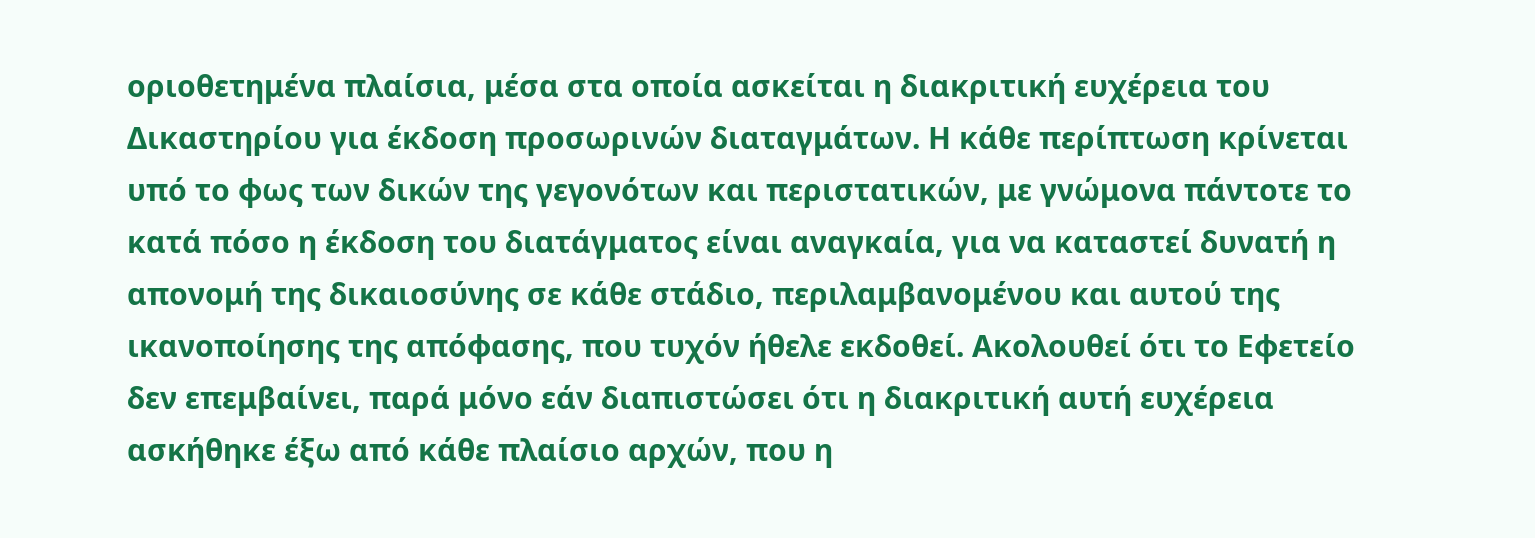οριοθετημένα πλαίσια, μέσα στα οποία ασκείται η διακριτική ευχέρεια του Δικαστηρίου για έκδοση προσωρινών διαταγμάτων. Η κάθε περίπτωση κρίνεται υπό το φως των δικών της γεγονότων και περιστατικών, με γνώμονα πάντοτε το κατά πόσο η έκδοση του διατάγματος είναι αναγκαία, για να καταστεί δυνατή η απονομή της δικαιοσύνης σε κάθε στάδιο, περιλαμβανομένου και αυτού της ικανοποίησης της απόφασης, που τυχόν ήθελε εκδοθεί. Ακολουθεί ότι το Εφετείο δεν επεμβαίνει, παρά μόνο εάν διαπιστώσει ότι η διακριτική αυτή ευχέρεια ασκήθηκε έξω από κάθε πλαίσιο αρχών, που η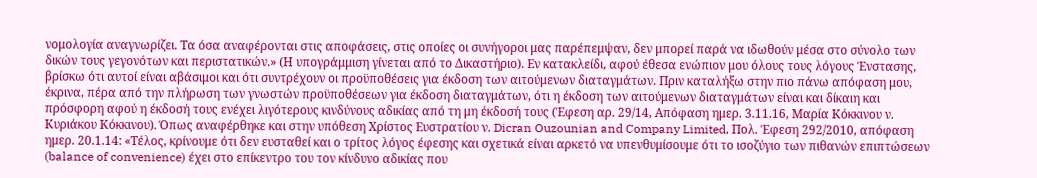νομολογία αναγνωρίζει. Τα όσα αναφέρονται στις αποφάσεις, στις οποίες οι συνήγοροι μας παρέπεμψαν, δεν μπορεί παρά να ιδωθούν μέσα στο σύνολο των δικών τους γεγονότων και περιστατικών.» (Η υπογράμμιση γίνεται από το Δικαστήριο). Εν κατακλείδι, αφού έθεσα ενώπιον μου όλους τους λόγους Ένστασης, βρίσκω ότι αυτοί είναι αβάσιμοι και ότι συντρέχουν οι προϋποθέσεις για έκδοση των αιτούμενων διαταγμάτων. Πριν καταλήξω στην πιο πάνω απόφαση μου, έκρινα, πέρα από την πλήρωση των γνωστών προϋποθέσεων για έκδοση διαταγμάτων, ότι η έκδοση των αιτούμενων διαταγμάτων είναι και δίκαιη και πρόσφορη αφού η έκδοσή τους ενέχει λιγότερους κινδύνους αδικίας από τη μη έκδοσή τους (Έφεση αρ. 29/14, Απόφαση ημερ. 3.11.16, Μαρία Κόκκινου ν. Κυριάκου Κόκκινου). Όπως αναφέρθηκε και στην υπόθεση Χρίστος Ευστρατίου ν. Dicran Ouzounian and Company Limited, Πολ. Έφεση 292/2010, απόφαση ημερ. 20.1.14: «Τέλος, κρίνουμε ότι δεν ευσταθεί και ο τρίτος λόγος έφεσης και σχετικά είναι αρκετό να υπενθυμίσουμε ότι το ισοζύγιο των πιθανών επιπτώσεων (balance of convenience) έχει στο επίκεντρο του τον κίνδυνο αδικίας που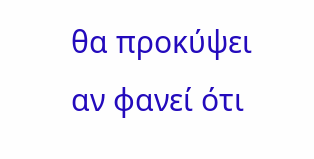θα προκύψει αν φανεί ότι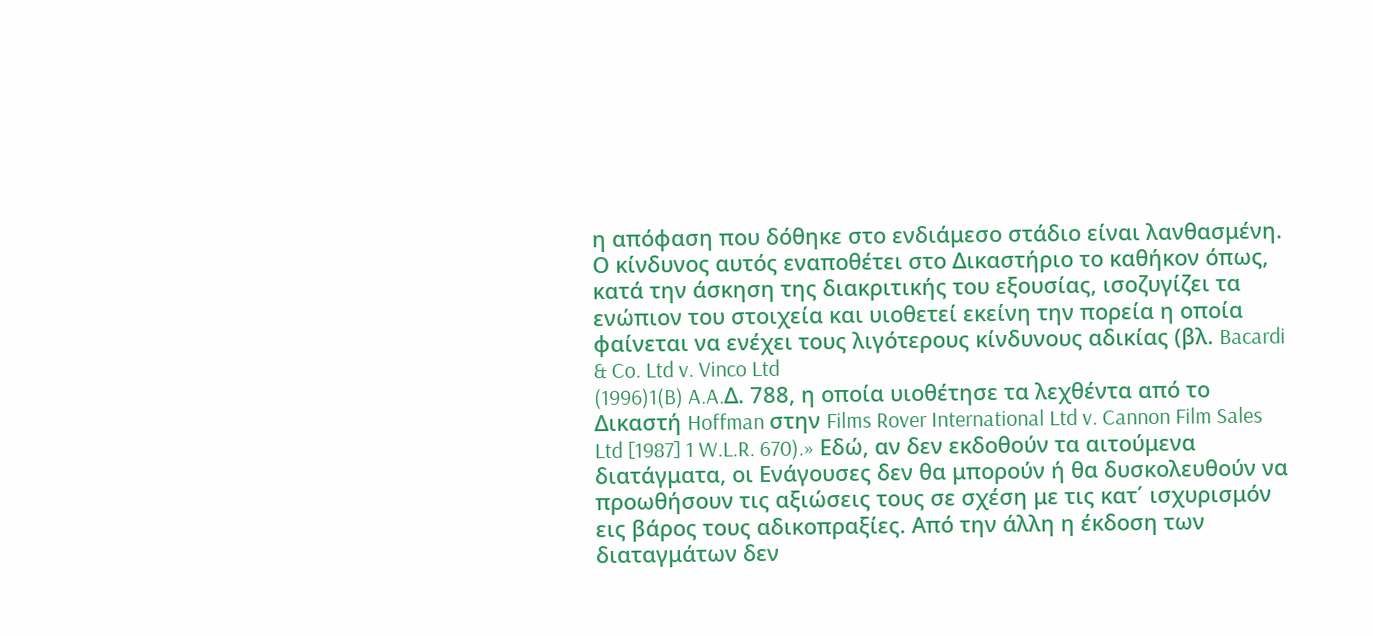η απόφαση που δόθηκε στο ενδιάμεσο στάδιο είναι λανθασμένη. Ο κίνδυνος αυτός εναποθέτει στο Δικαστήριο το καθήκον όπως, κατά την άσκηση της διακριτικής του εξουσίας, ισοζυγίζει τα ενώπιον του στοιχεία και υιοθετεί εκείνη την πορεία η οποία φαίνεται να ενέχει τους λιγότερους κίνδυνους αδικίας (βλ. Bacardi & Co. Ltd v. Vinco Ltd
(1996)1(B) A.A.Δ. 788, η οποία υιοθέτησε τα λεχθέντα από το Δικαστή Hoffman στην Films Rover International Ltd v. Cannon Film Sales Ltd [1987] 1 W.L.R. 670).» Εδώ, αν δεν εκδοθούν τα αιτούμενα διατάγματα, οι Ενάγουσες δεν θα μπορούν ή θα δυσκολευθούν να προωθήσουν τις αξιώσεις τους σε σχέση με τις κατ΄ ισχυρισμόν εις βάρος τους αδικοπραξίες. Από την άλλη η έκδοση των διαταγμάτων δεν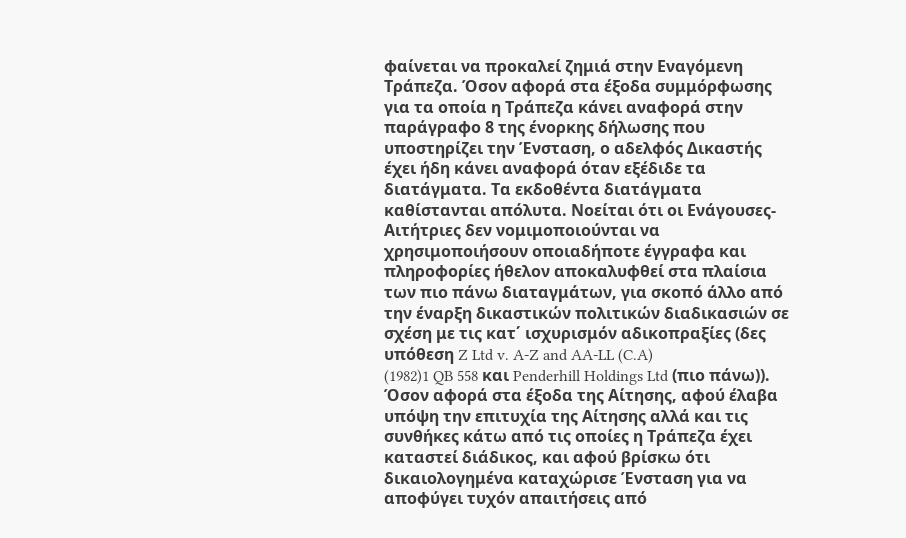φαίνεται να προκαλεί ζημιά στην Εναγόμενη Τράπεζα. Όσον αφορά στα έξοδα συμμόρφωσης για τα οποία η Τράπεζα κάνει αναφορά στην παράγραφο 8 της ένορκης δήλωσης που υποστηρίζει την Ένσταση, ο αδελφός Δικαστής έχει ήδη κάνει αναφορά όταν εξέδιδε τα διατάγματα. Τα εκδοθέντα διατάγματα καθίστανται απόλυτα. Νοείται ότι οι Ενάγουσες-Αιτήτριες δεν νομιμοποιούνται να χρησιμοποιήσουν οποιαδήποτε έγγραφα και πληροφορίες ήθελον αποκαλυφθεί στα πλαίσια των πιο πάνω διαταγμάτων, για σκοπό άλλο από την έναρξη δικαστικών πολιτικών διαδικασιών σε σχέση με τις κατ΄ ισχυρισμόν αδικοπραξίες (δες υπόθεση Z Ltd v. A-Z and AA-LL (C.A)
(1982)1 QB 558 και Penderhill Holdings Ltd (πιο πάνω)). Όσον αφορά στα έξοδα της Αίτησης, αφού έλαβα υπόψη την επιτυχία της Αίτησης αλλά και τις συνθήκες κάτω από τις οποίες η Τράπεζα έχει καταστεί διάδικος, και αφού βρίσκω ότι δικαιολογημένα καταχώρισε Ένσταση για να αποφύγει τυχόν απαιτήσεις από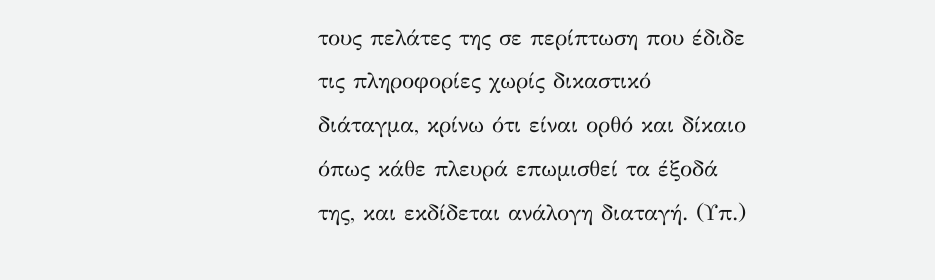τους πελάτες της σε περίπτωση που έδιδε τις πληροφορίες χωρίς δικαστικό διάταγμα, κρίνω ότι είναι ορθό και δίκαιο όπως κάθε πλευρά επωμισθεί τα έξοδά της, και εκδίδεται ανάλογη διαταγή. (Υπ.)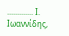............. Ι. Ιωαννίδης,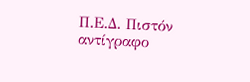Π.Ε.Δ. Πιστόν αντίγραφο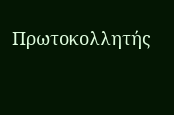Πρωτοκολλητής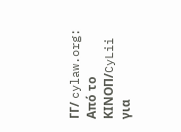ΓΓ/ cylaw.org: Από το ΚΙΝOΠ/CyLii για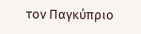τον Παγκύπριο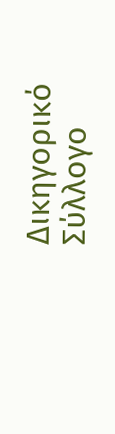Δικηγορικό Σύλλογο